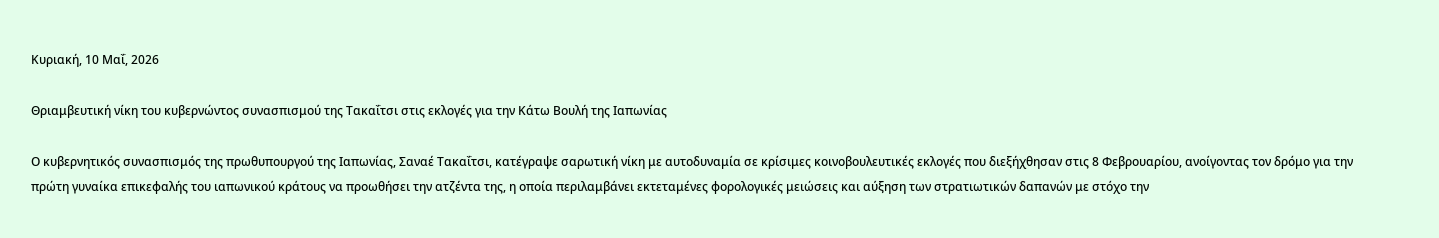Κυριακή, 10 Μαΐ, 2026

Θριαμβευτική νίκη του κυβερνώντος συνασπισμού της Τακαΐτσι στις εκλογές για την Κάτω Βουλή της Ιαπωνίας

Ο κυβερνητικός συνασπισμός της πρωθυπουργού της Ιαπωνίας, Σαναέ Τακαΐτσι, κατέγραψε σαρωτική νίκη με αυτοδυναμία σε κρίσιμες κοινοβουλευτικές εκλογές που διεξήχθησαν στις 8 Φεβρουαρίου, ανοίγοντας τον δρόμο για την πρώτη γυναίκα επικεφαλής του ιαπωνικού κράτους να προωθήσει την ατζέντα της, η οποία περιλαμβάνει εκτεταμένες φορολογικές μειώσεις και αύξηση των στρατιωτικών δαπανών με στόχο την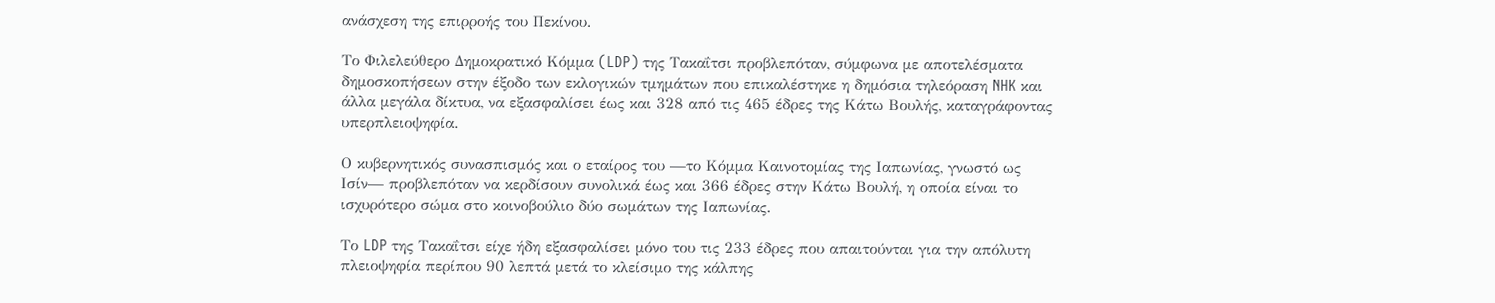ανάσχεση της επιρροής του Πεκίνου.

Το Φιλελεύθερο Δημοκρατικό Κόμμα (LDP) της Τακαΐτσι προβλεπόταν, σύμφωνα με αποτελέσματα δημοσκοπήσεων στην έξοδο των εκλογικών τμημάτων που επικαλέστηκε η δημόσια τηλεόραση NHK και άλλα μεγάλα δίκτυα, να εξασφαλίσει έως και 328 από τις 465 έδρες της Κάτω Βουλής, καταγράφοντας υπερπλειοψηφία.

Ο κυβερνητικός συνασπισμός και ο εταίρος του —το Κόμμα Καινοτομίας της Ιαπωνίας, γνωστό ως Ισίν— προβλεπόταν να κερδίσουν συνολικά έως και 366 έδρες στην Κάτω Βουλή, η οποία είναι το ισχυρότερο σώμα στο κοινοβούλιο δύο σωμάτων της Ιαπωνίας.

Το LDP της Τακαΐτσι είχε ήδη εξασφαλίσει μόνο του τις 233 έδρες που απαιτούνται για την απόλυτη πλειοψηφία περίπου 90 λεπτά μετά το κλείσιμο της κάλπης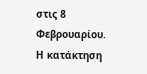στις 8 Φεβρουαρίου. Η κατάκτηση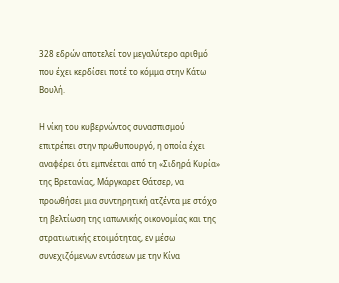328 εδρών αποτελεί τον μεγαλύτερο αριθμό που έχει κερδίσει ποτέ το κόμμα στην Κάτω Βουλή.

Η νίκη του κυβερνώντος συνασπισμού επιτρέπει στην πρωθυπουργό, η οποία έχει αναφέρει ότι εμπνέεται από τη «Σιδηρά Κυρία» της Βρετανίας, Μάργκαρετ Θάτσερ, να προωθήσει μια συντηρητική ατζέντα με στόχο τη βελτίωση της ιαπωνικής οικονομίας και της στρατιωτικής ετοιμότητας, εν μέσω συνεχιζόμενων εντάσεων με την Κίνα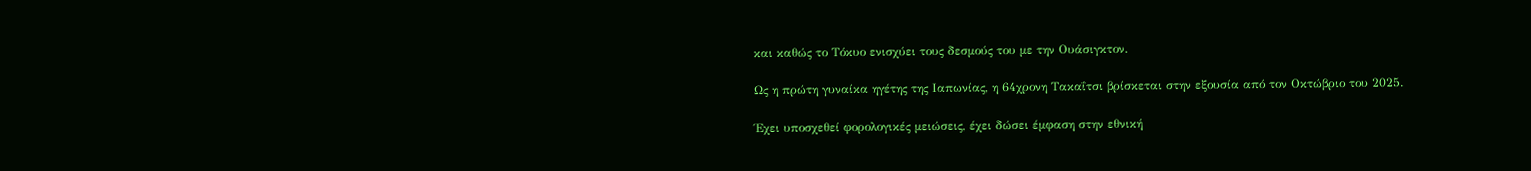και καθώς το Τόκυο ενισχύει τους δεσμούς του με την Ουάσιγκτον.

Ως η πρώτη γυναίκα ηγέτης της Ιαπωνίας, η 64χρονη Τακαΐτσι βρίσκεται στην εξουσία από τον Οκτώβριο του 2025.

Έχει υποσχεθεί φορολογικές μειώσεις, έχει δώσει έμφαση στην εθνική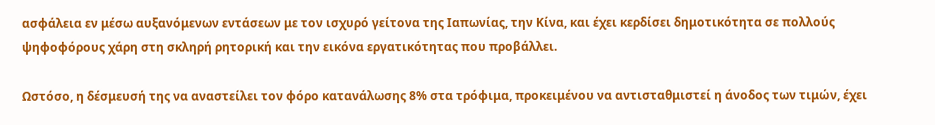ασφάλεια εν μέσω αυξανόμενων εντάσεων με τον ισχυρό γείτονα της Ιαπωνίας, την Κίνα, και έχει κερδίσει δημοτικότητα σε πολλούς ψηφοφόρους χάρη στη σκληρή ρητορική και την εικόνα εργατικότητας που προβάλλει.

Ωστόσο, η δέσμευσή της να αναστείλει τον φόρο κατανάλωσης 8% στα τρόφιμα, προκειμένου να αντισταθμιστεί η άνοδος των τιμών, έχει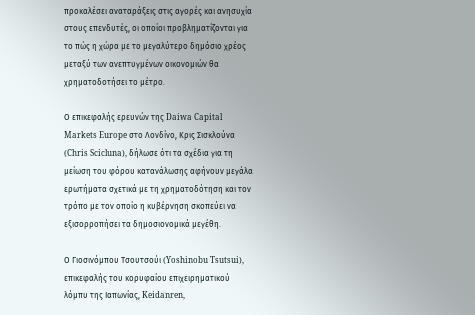προκαλέσει αναταράξεις στις αγορές και ανησυχία στους επενδυτές, οι οποίοι προβληματίζονται για το πώς η χώρα με το μεγαλύτερο δημόσιο χρέος μεταξύ των ανεπτυγμένων οικονομιών θα χρηματοδοτήσει το μέτρο.

Ο επικεφαλής ερευνών της Daiwa Capital Markets Europe στο Λονδίνο, Κρις Σισκλούνα (Chris Scicluna), δήλωσε ότι τα σχέδια για τη μείωση του φόρου κατανάλωσης αφήνουν μεγάλα ερωτήματα σχετικά με τη χρηματοδότηση και τον τρόπο με τον οποίο η κυβέρνηση σκοπεύει να εξισορροπήσει τα δημοσιονομικά μεγέθη.

Ο Γιοσινόμπου Τσουτσούι (Yoshinobu Tsutsui), επικεφαλής του κορυφαίου επιχειρηματικού λόμπυ της Ιαπωνίας, Keidanren,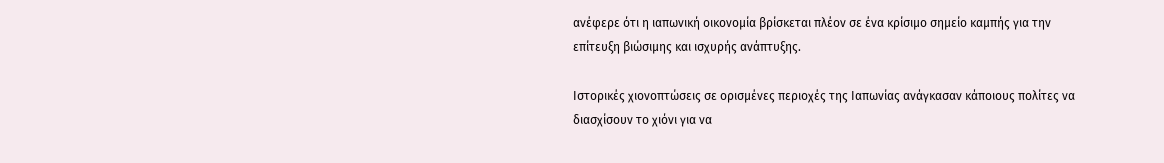ανέφερε ότι η ιαπωνική οικονομία βρίσκεται πλέον σε ένα κρίσιμο σημείο καμπής για την επίτευξη βιώσιμης και ισχυρής ανάπτυξης.

Ιστορικές χιονοπτώσεις σε ορισμένες περιοχές της Ιαπωνίας ανάγκασαν κάποιους πολίτες να διασχίσουν το χιόνι για να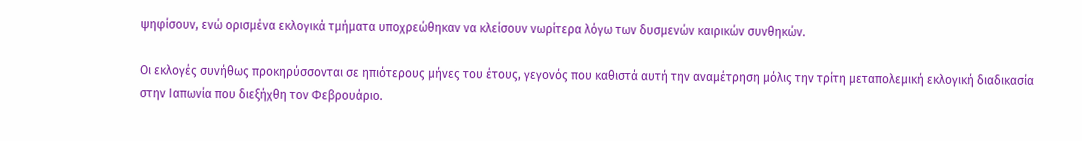ψηφίσουν, ενώ ορισμένα εκλογικά τμήματα υποχρεώθηκαν να κλείσουν νωρίτερα λόγω των δυσμενών καιρικών συνθηκών.

Οι εκλογές συνήθως προκηρύσσονται σε ηπιότερους μήνες του έτους, γεγονός που καθιστά αυτή την αναμέτρηση μόλις την τρίτη μεταπολεμική εκλογική διαδικασία στην Ιαπωνία που διεξήχθη τον Φεβρουάριο.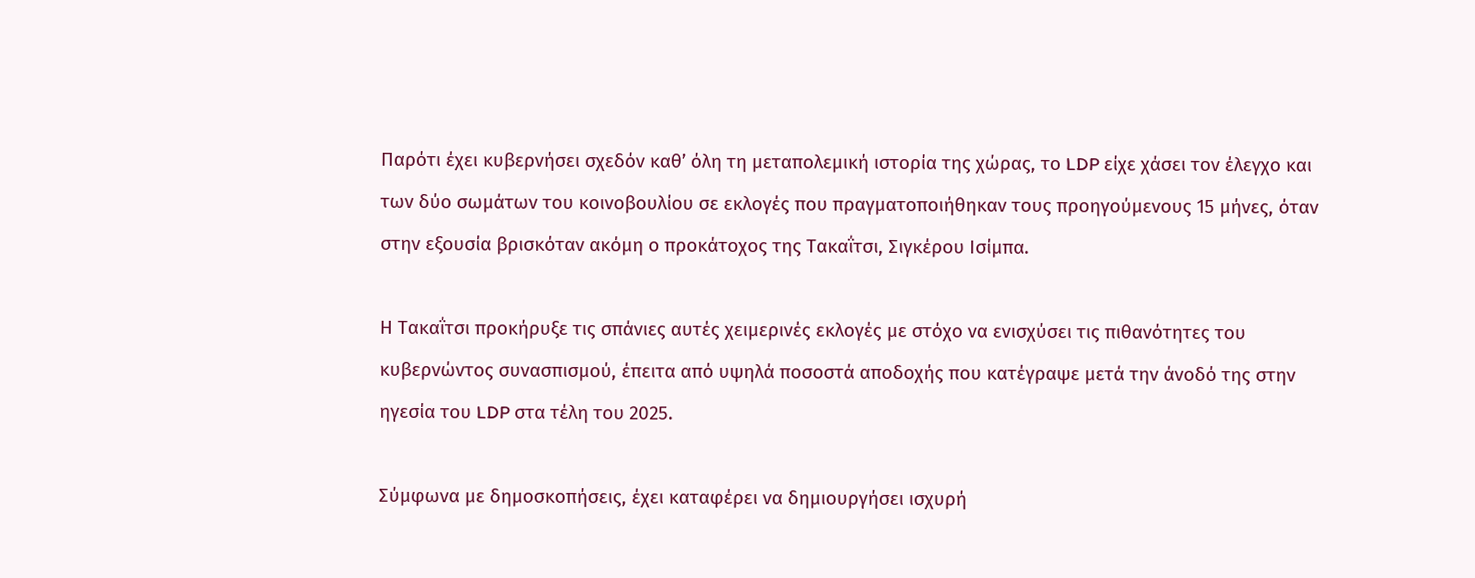Παρότι έχει κυβερνήσει σχεδόν καθ’ όλη τη μεταπολεμική ιστορία της χώρας, το LDP είχε χάσει τον έλεγχο και των δύο σωμάτων του κοινοβουλίου σε εκλογές που πραγματοποιήθηκαν τους προηγούμενους 15 μήνες, όταν στην εξουσία βρισκόταν ακόμη ο προκάτοχος της Τακαΐτσι, Σιγκέρου Ισίμπα.

Η Τακαΐτσι προκήρυξε τις σπάνιες αυτές χειμερινές εκλογές με στόχο να ενισχύσει τις πιθανότητες του κυβερνώντος συνασπισμού, έπειτα από υψηλά ποσοστά αποδοχής που κατέγραψε μετά την άνοδό της στην ηγεσία του LDP στα τέλη του 2025.

Σύμφωνα με δημοσκοπήσεις, έχει καταφέρει να δημιουργήσει ισχυρή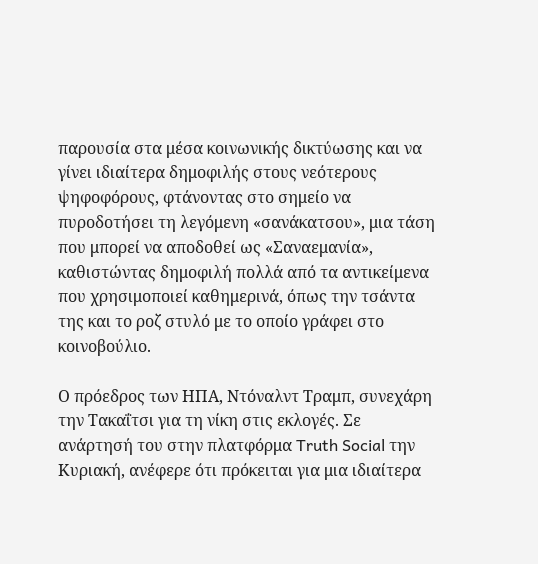παρουσία στα μέσα κοινωνικής δικτύωσης και να γίνει ιδιαίτερα δημοφιλής στους νεότερους ψηφοφόρους, φτάνοντας στο σημείο να πυροδοτήσει τη λεγόμενη «σανάκατσου», μια τάση που μπορεί να αποδοθεί ως «Σαναεμανία», καθιστώντας δημοφιλή πολλά από τα αντικείμενα που χρησιμοποιεί καθημερινά, όπως την τσάντα της και το ροζ στυλό με το οποίο γράφει στο κοινοβούλιο.

Ο πρόεδρος των ΗΠΑ, Ντόναλντ Τραμπ, συνεχάρη την Τακαΐτσι για τη νίκη στις εκλογές. Σε ανάρτησή του στην πλατφόρμα Truth Social την Κυριακή, ανέφερε ότι πρόκειται για μια ιδιαίτερα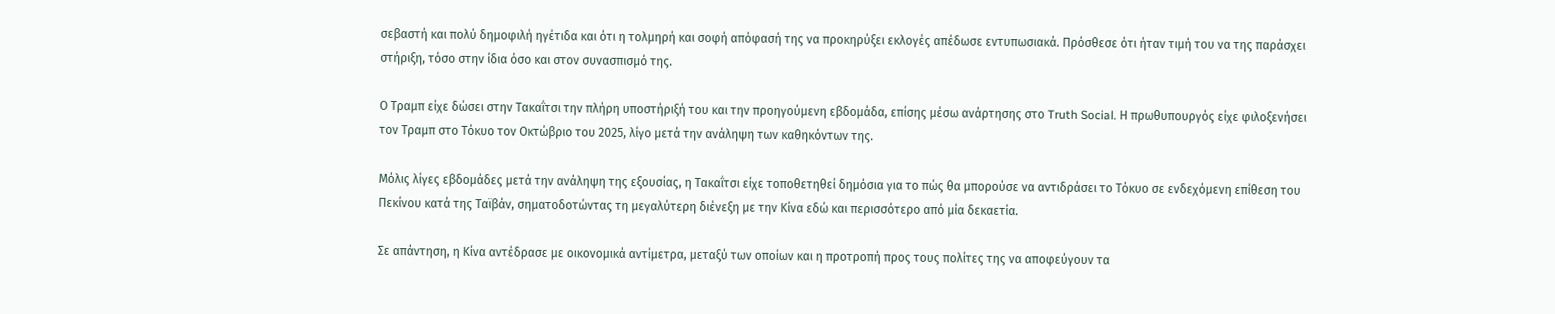σεβαστή και πολύ δημοφιλή ηγέτιδα και ότι η τολμηρή και σοφή απόφασή της να προκηρύξει εκλογές απέδωσε εντυπωσιακά. Πρόσθεσε ότι ήταν τιμή του να της παράσχει στήριξη, τόσο στην ίδια όσο και στον συνασπισμό της.

Ο Τραμπ είχε δώσει στην Τακαΐτσι την πλήρη υποστήριξή του και την προηγούμενη εβδομάδα, επίσης μέσω ανάρτησης στο Truth Social. Η πρωθυπουργός είχε φιλοξενήσει τον Τραμπ στο Τόκυο τον Οκτώβριο του 2025, λίγο μετά την ανάληψη των καθηκόντων της.

Μόλις λίγες εβδομάδες μετά την ανάληψη της εξουσίας, η Τακαΐτσι είχε τοποθετηθεί δημόσια για το πώς θα μπορούσε να αντιδράσει το Τόκυο σε ενδεχόμενη επίθεση του Πεκίνου κατά της Ταϊβάν, σηματοδοτώντας τη μεγαλύτερη διένεξη με την Κίνα εδώ και περισσότερο από μία δεκαετία.

Σε απάντηση, η Κίνα αντέδρασε με οικονομικά αντίμετρα, μεταξύ των οποίων και η προτροπή προς τους πολίτες της να αποφεύγουν τα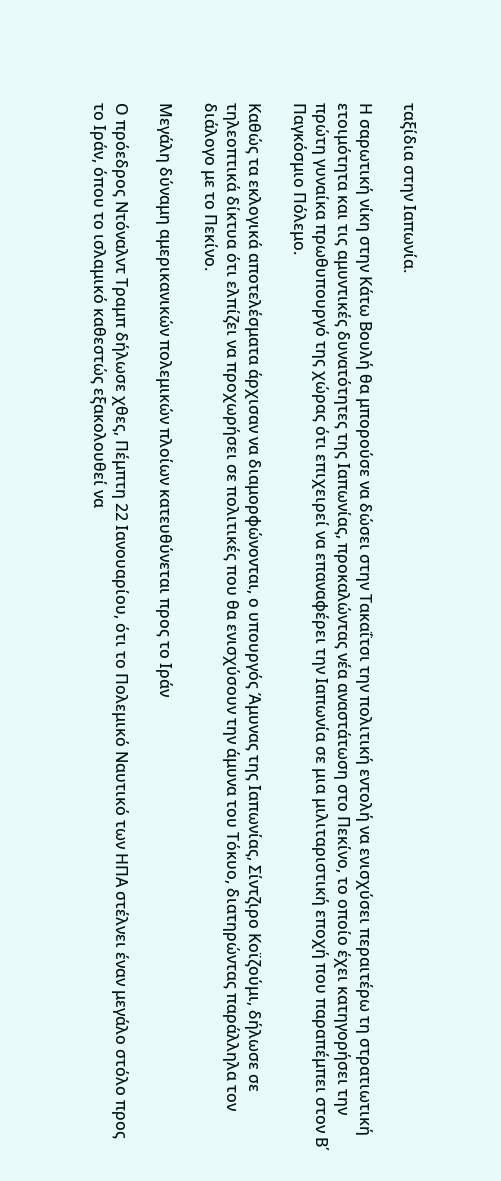ταξίδια στην Ιαπωνία.

Η σαρωτική νίκη στην Κάτω Βουλή θα μπορούσε να δώσει στην Τακαΐτσι την πολιτική εντολή να ενισχύσει περαιτέρω τη στρατιωτική ετοιμότητα και τις αμυντικές δυνατότητες της Ιαπωνίας, προκαλώντας νέα αναστάτωση στο Πεκίνο, το οποίο έχει κατηγορήσει την πρώτη γυναίκα πρωθυπουργό της χώρας ότι επιχειρεί να επαναφέρει την Ιαπωνία σε μια μιλιταριστική εποχή που παραπέμπει στον Β΄ Παγκόσμιο Πόλεμο.

Καθώς τα εκλογικά αποτελέσματα άρχισαν να διαμορφώνονται, ο υπουργός Άμυνας της Ιαπωνίας, Σίντζιρο Κοϊζούμι, δήλωσε σε τηλεοπτικά δίκτυα ότι ελπίζει να προχωρήσει σε πολιτικές που θα ενισχύσουν την άμυνα του Τόκυο, διατηρώντας παράλληλα τον διάλογο με το Πεκίνο.

Μεγάλη δύναμη αμερικανικών πολεμικών πλοίων κατευθύνεται προς το Ιράν

Ο πρόεδρος Ντόναλντ Τραμπ δήλωσε χθες, Πέμπτη 22 Ιανουαρίου, ότι το Πολεμικό Ναυτικό των ΗΠΑ στέλνει έναν μεγάλο στόλο προς το Ιράν, όπου το ισλαμικό καθεστώς εξακολουθεί να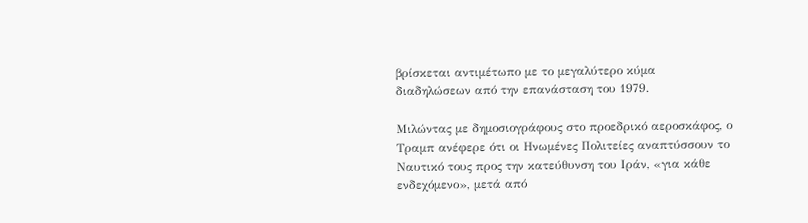βρίσκεται αντιμέτωπο με το μεγαλύτερο κύμα διαδηλώσεων από την επανάσταση του 1979.

Μιλώντας με δημοσιογράφους στο προεδρικό αεροσκάφος, ο Τραμπ ανέφερε ότι οι Ηνωμένες Πολιτείες αναπτύσσουν το Ναυτικό τους προς την κατεύθυνση του Ιράν, «για κάθε ενδεχόμενο», μετά από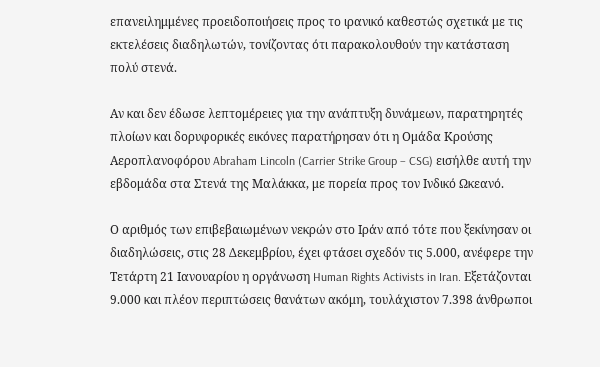επανειλημμένες προειδοποιήσεις προς το ιρανικό καθεστώς σχετικά με τις εκτελέσεις διαδηλωτών, τονίζοντας ότι παρακολουθούν την κατάσταση πολύ στενά.

Αν και δεν έδωσε λεπτομέρειες για την ανάπτυξη δυνάμεων, παρατηρητές πλοίων και δορυφορικές εικόνες παρατήρησαν ότι η Ομάδα Κρούσης Αεροπλανοφόρου Abraham Lincoln (Carrier Strike Group – CSG) εισήλθε αυτή την εβδομάδα στα Στενά της Μαλάκκα, με πορεία προς τον Ινδικό Ωκεανό.

Ο αριθμός των επιβεβαιωμένων νεκρών στο Ιράν από τότε που ξεκίνησαν οι διαδηλώσεις, στις 28 Δεκεμβρίου, έχει φτάσει σχεδόν τις 5.000, ανέφερε την Τετάρτη 21 Ιανουαρίου η οργάνωση Human Rights Activists in Iran. Εξετάζονται 9.000 και πλέον περιπτώσεις θανάτων ακόμη, τουλάχιστον 7.398 άνθρωποι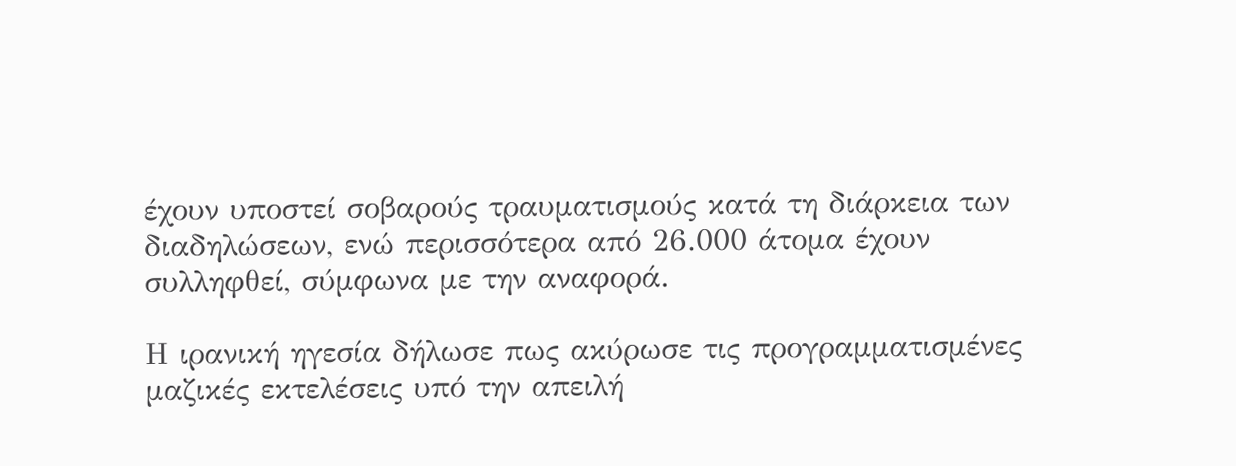έχουν υποστεί σοβαρούς τραυματισμούς κατά τη διάρκεια των διαδηλώσεων, ενώ περισσότερα από 26.000 άτομα έχουν συλληφθεί, σύμφωνα με την αναφορά.

Η ιρανική ηγεσία δήλωσε πως ακύρωσε τις προγραμματισμένες μαζικές εκτελέσεις υπό την απειλή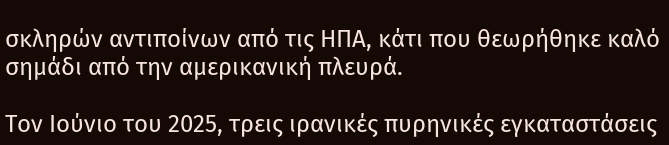σκληρών αντιποίνων από τις ΗΠΑ, κάτι που θεωρήθηκε καλό σημάδι από την αμερικανική πλευρά.

Τον Ιούνιο του 2025, τρεις ιρανικές πυρηνικές εγκαταστάσεις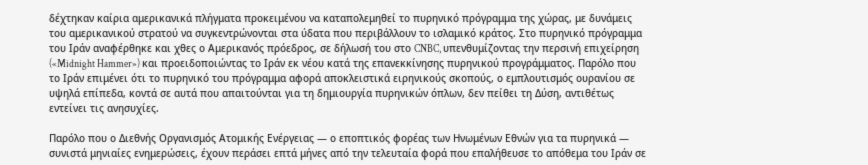δέχτηκαν καίρια αμερικανικά πλήγματα προκειμένου να καταπολεμηθεί το πυρηνικό πρόγραμμα της χώρας, με δυνάμεις του αμερικανικού στρατού να συγκεντρώνονται στα ύδατα που περιβάλλουν το ισλαμικό κράτος. Στο πυρηνικό πρόγραμμα του Ιράν αναφέρθηκε και χθες ο Αμερικανός πρόεδρος, σε δήλωσή του στο CNBC, υπενθυμίζοντας την περσινή επιχείρηση («Midnight Hammer») και προειδοποιώντας το Ιράν εκ νέου κατά της επανεκκίνησης πυρηνικού προγράμματος. Παρόλο που το Ιράν επιμένει ότι το πυρηνικό του πρόγραμμα αφορά αποκλειστικά ειρηνικούς σκοπούς, ο εμπλουτισμός ουρανίου σε υψηλά επίπεδα, κοντά σε αυτά που απαιτούνται για τη δημιουργία πυρηνικών όπλων, δεν πείθει τη Δύση, αντιθέτως εντείνει τις ανησυχίες.

Παρόλο που ο Διεθνής Οργανισμός Ατομικής Ενέργειας — ο εποπτικός φορέας των Ηνωμένων Εθνών για τα πυρηνικά — συνιστά μηνιαίες ενημερώσεις, έχουν περάσει επτά μήνες από την τελευταία φορά που επαλήθευσε το απόθεμα του Ιράν σε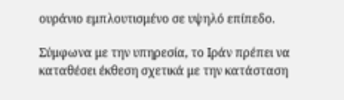ουράνιο εμπλουτισμένο σε υψηλό επίπεδο.

Σύμφωνα με την υπηρεσία, το Ιράν πρέπει να καταθέσει έκθεση σχετικά με την κατάσταση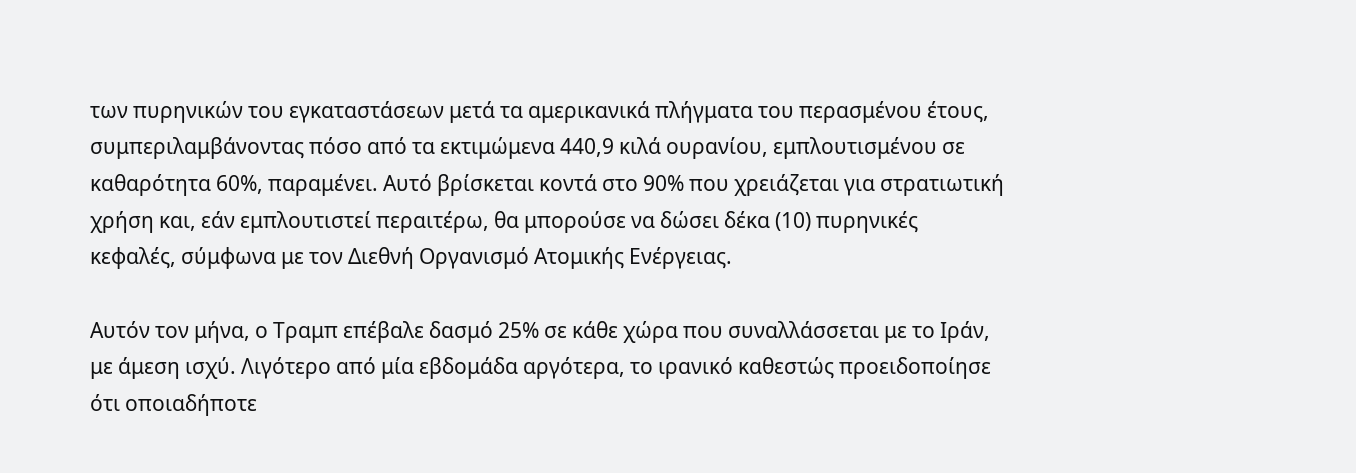των πυρηνικών του εγκαταστάσεων μετά τα αμερικανικά πλήγματα του περασμένου έτους, συμπεριλαμβάνοντας πόσο από τα εκτιμώμενα 440,9 κιλά ουρανίου, εμπλουτισμένου σε καθαρότητα 60%, παραμένει. Αυτό βρίσκεται κοντά στο 90% που χρειάζεται για στρατιωτική χρήση και, εάν εμπλουτιστεί περαιτέρω, θα μπορούσε να δώσει δέκα (10) πυρηνικές κεφαλές, σύμφωνα με τον Διεθνή Οργανισμό Ατομικής Ενέργειας.

Αυτόν τον μήνα, ο Τραμπ επέβαλε δασμό 25% σε κάθε χώρα που συναλλάσσεται με το Ιράν, με άμεση ισχύ. Λιγότερο από μία εβδομάδα αργότερα, το ιρανικό καθεστώς προειδοποίησε ότι οποιαδήποτε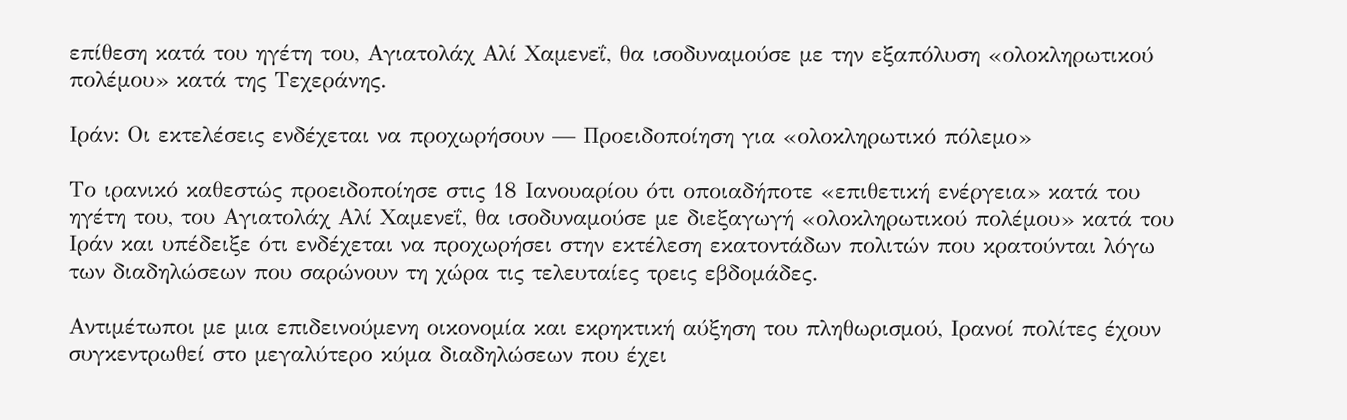επίθεση κατά του ηγέτη του, Αγιατολάχ Αλί Χαμενεΐ, θα ισοδυναμούσε με την εξαπόλυση «ολοκληρωτικού πολέμου» κατά της Τεχεράνης.

Ιράν: Οι εκτελέσεις ενδέχεται να προχωρήσουν — Προειδοποίηση για «ολοκληρωτικό πόλεμο»

Το ιρανικό καθεστώς προειδοποίησε στις 18 Ιανουαρίου ότι οποιαδήποτε «επιθετική ενέργεια» κατά του ηγέτη του, του Αγιατολάχ Αλί Χαμενεΐ, θα ισοδυναμούσε με διεξαγωγή «ολοκληρωτικού πολέμου» κατά του Ιράν και υπέδειξε ότι ενδέχεται να προχωρήσει στην εκτέλεση εκατοντάδων πολιτών που κρατούνται λόγω των διαδηλώσεων που σαρώνουν τη χώρα τις τελευταίες τρεις εβδομάδες.

Αντιμέτωποι με μια επιδεινούμενη οικονομία και εκρηκτική αύξηση του πληθωρισμού, Ιρανοί πολίτες έχουν συγκεντρωθεί στο μεγαλύτερο κύμα διαδηλώσεων που έχει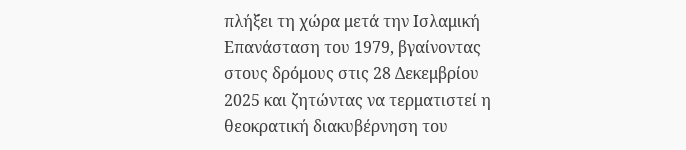πλήξει τη χώρα μετά την Ισλαμική Επανάσταση του 1979, βγαίνοντας στους δρόμους στις 28 Δεκεμβρίου 2025 και ζητώντας να τερματιστεί η θεοκρατική διακυβέρνηση του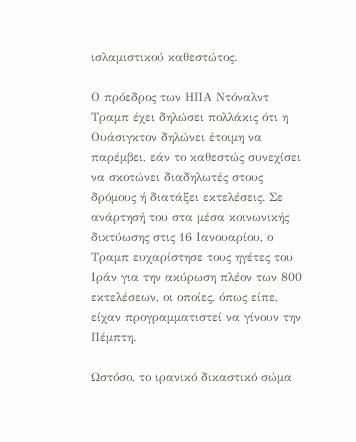ισλαμιστικού καθεστώτος.

Ο πρόεδρος των ΗΠΑ Ντόναλντ Τραμπ έχει δηλώσει πολλάκις ότι η Ουάσιγκτον δηλώνει έτοιμη να παρέμβει, εάν το καθεστώς συνεχίσει να σκοτώνει διαδηλωτές στους δρόμους ή διατάξει εκτελέσεις. Σε ανάρτησή του στα μέσα κοινωνικής δικτύωσης στις 16 Ιανουαρίου, ο Τραμπ ευχαρίστησε τους ηγέτες του Ιράν για την ακύρωση πλέον των 800 εκτελέσεων, οι οποίες, όπως είπε, είχαν προγραμματιστεί να γίνουν την Πέμπτη.

Ωστόσο, το ιρανικό δικαστικό σώμα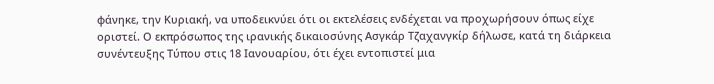φάνηκε, την Κυριακή, να υποδεικνύει ότι οι εκτελέσεις ενδέχεται να προχωρήσουν όπως είχε οριστεί. Ο εκπρόσωπος της ιρανικής δικαιοσύνης Ασγκάρ Τζαχανγκίρ δήλωσε, κατά τη διάρκεια συνέντευξης Τύπου στις 18 Ιανουαρίου, ότι έχει εντοπιστεί μια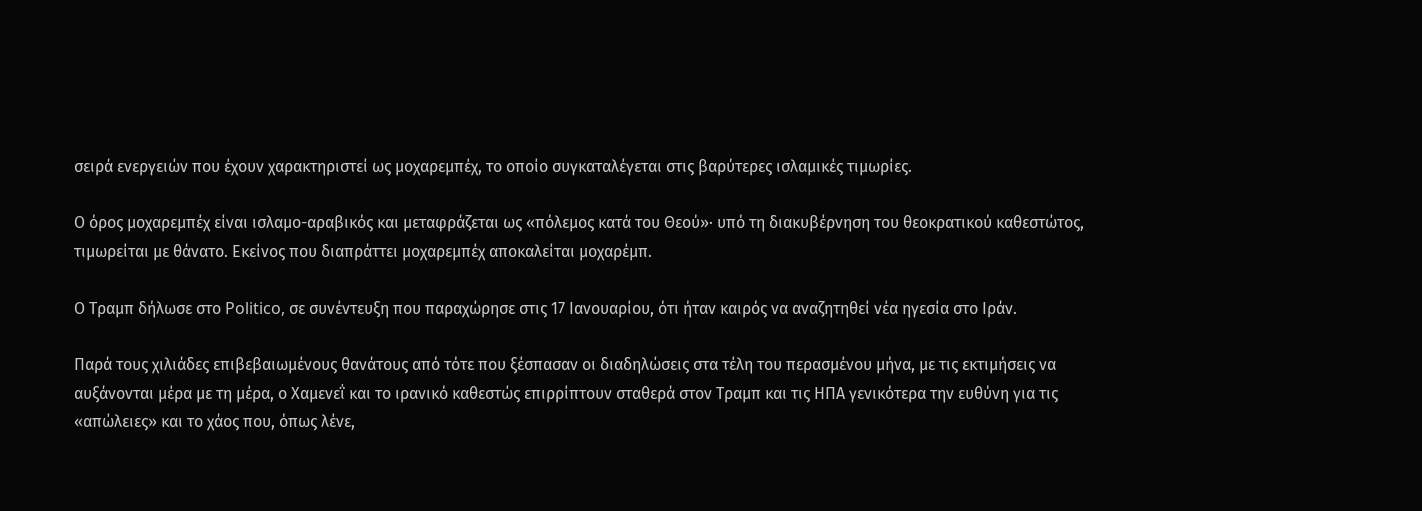σειρά ενεργειών που έχουν χαρακτηριστεί ως μοχαρεμπέχ, το οποίο συγκαταλέγεται στις βαρύτερες ισλαμικές τιμωρίες.

Ο όρος μοχαρεμπέχ είναι ισλαμο-αραβικός και μεταφράζεται ως «πόλεμος κατά του Θεού»· υπό τη διακυβέρνηση του θεοκρατικού καθεστώτος, τιμωρείται με θάνατο. Εκείνος που διαπράττει μοχαρεμπέχ αποκαλείται μοχαρέμπ.

Ο Τραμπ δήλωσε στο Politico, σε συνέντευξη που παραχώρησε στις 17 Ιανουαρίου, ότι ήταν καιρός να αναζητηθεί νέα ηγεσία στο Ιράν.

Παρά τους χιλιάδες επιβεβαιωμένους θανάτους από τότε που ξέσπασαν οι διαδηλώσεις στα τέλη του περασμένου μήνα, με τις εκτιμήσεις να αυξάνονται μέρα με τη μέρα, ο Χαμενεΐ και το ιρανικό καθεστώς επιρρίπτουν σταθερά στον Τραμπ και τις ΗΠΑ γενικότερα την ευθύνη για τις «απώλειες» και το χάος που, όπως λένε,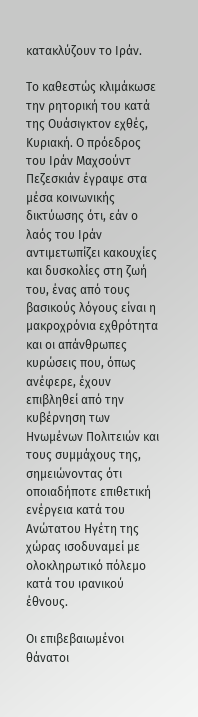κατακλύζουν το Ιράν.

Το καθεστώς κλιμάκωσε την ρητορική του κατά της Ουάσιγκτον εχθές, Κυριακή. Ο πρόεδρος του Ιράν Μαχσούντ Πεζεσκιάν έγραψε στα μέσα κοινωνικής δικτύωσης ότι, εάν ο λαός του Ιράν αντιμετωπίζει κακουχίες και δυσκολίες στη ζωή του, ένας από τους βασικούς λόγους είναι η μακροχρόνια εχθρότητα και οι απάνθρωπες κυρώσεις που, όπως ανέφερε, έχουν επιβληθεί από την κυβέρνηση των Ηνωμένων Πολιτειών και τους συμμάχους της, σημειώνοντας ότι οποιαδήποτε επιθετική ενέργεια κατά του Ανώτατου Ηγέτη της χώρας ισοδυναμεί με ολοκληρωτικό πόλεμο κατά του ιρανικού έθνους.

Οι επιβεβαιωμένοι θάνατοι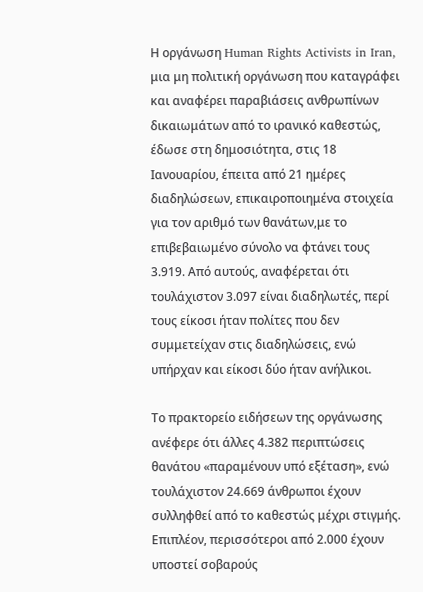Η οργάνωση Human Rights Activists in Iran, μια μη πολιτική οργάνωση που καταγράφει και αναφέρει παραβιάσεις ανθρωπίνων δικαιωμάτων από το ιρανικό καθεστώς, έδωσε στη δημοσιότητα, στις 18 Ιανουαρίου, έπειτα από 21 ημέρες διαδηλώσεων, επικαιροποιημένα στοιχεία για τον αριθμό των θανάτων,με το επιβεβαιωμένο σύνολο να φτάνει τους 3.919. Από αυτούς, αναφέρεται ότι τουλάχιστον 3.097 είναι διαδηλωτές, περί τους είκοσι ήταν πολίτες που δεν συμμετείχαν στις διαδηλώσεις, ενώ υπήρχαν και είκοσι δύο ήταν ανήλικοι.

Το πρακτορείο ειδήσεων της οργάνωσης ανέφερε ότι άλλες 4.382 περιπτώσεις θανάτου «παραμένουν υπό εξέταση», ενώ τουλάχιστον 24.669 άνθρωποι έχουν συλληφθεί από το καθεστώς μέχρι στιγμής. Επιπλέον, περισσότεροι από 2.000 έχουν υποστεί σοβαρούς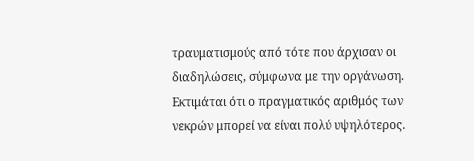τραυματισμούς από τότε που άρχισαν οι διαδηλώσεις, σύμφωνα με την οργάνωση. Εκτιμάται ότι ο πραγματικός αριθμός των νεκρών μπορεί να είναι πολύ υψηλότερος.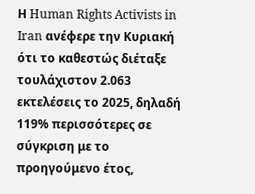Η Human Rights Activists in Iran ανέφερε την Κυριακή ότι το καθεστώς διέταξε τουλάχιστον 2.063 εκτελέσεις το 2025, δηλαδή 119% περισσότερες σε σύγκριση με το προηγούμενο έτος,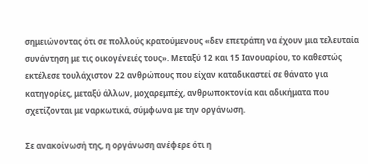σημειώνοντας ότι σε πολλούς κρατούμενους «δεν επετράπη να έχουν μια τελευταία συνάντηση με τις οικογένειές τους». Μεταξύ 12 και 15 Ιανουαρίου, το καθεστώς εκτέλεσε τουλάχιστον 22 ανθρώπους που είχαν καταδικαστεί σε θάνατο για κατηγορίες, μεταξύ άλλων, μοχαρεμπέχ, ανθρωποκτονία και αδικήματα που σχετίζονται με ναρκωτικά, σύμφωνα με την οργάνωση.

Σε ανακοίνωσή της, η οργάνωση ανέφερε ότι η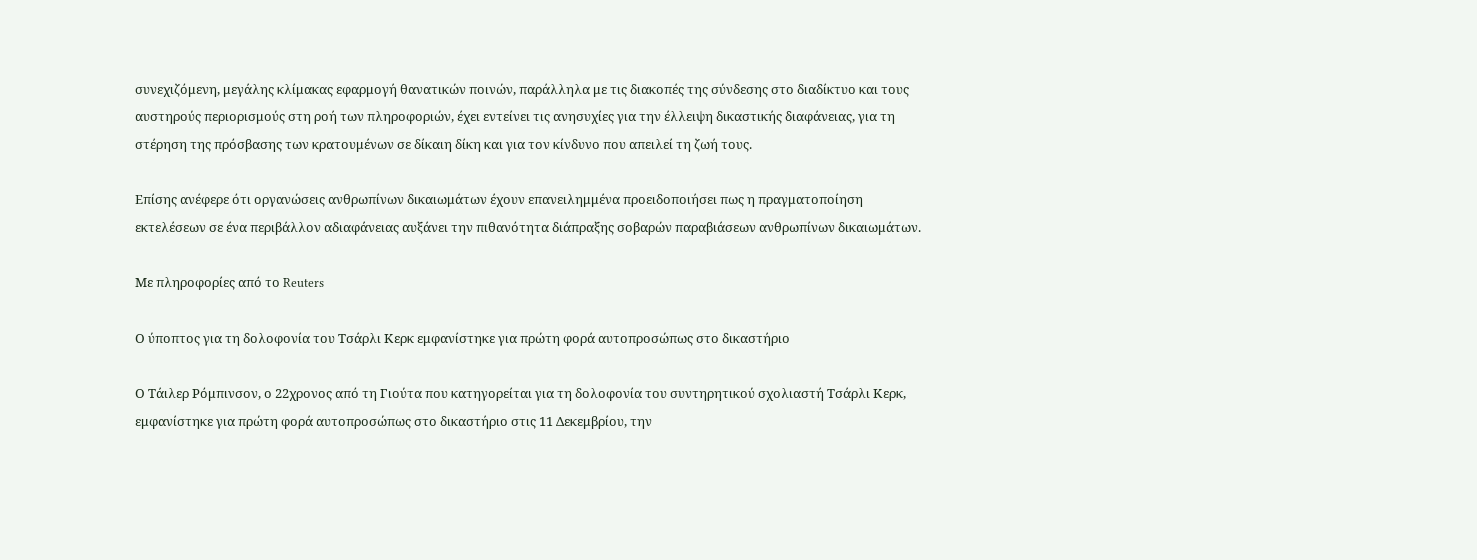συνεχιζόμενη, μεγάλης κλίμακας εφαρμογή θανατικών ποινών, παράλληλα με τις διακοπές της σύνδεσης στο διαδίκτυο και τους αυστηρούς περιορισμούς στη ροή των πληροφοριών, έχει εντείνει τις ανησυχίες για την έλλειψη δικαστικής διαφάνειας, για τη στέρηση της πρόσβασης των κρατουμένων σε δίκαιη δίκη και για τον κίνδυνο που απειλεί τη ζωή τους.

Επίσης ανέφερε ότι οργανώσεις ανθρωπίνων δικαιωμάτων έχουν επανειλημμένα προειδοποιήσει πως η πραγματοποίηση εκτελέσεων σε ένα περιβάλλον αδιαφάνειας αυξάνει την πιθανότητα διάπραξης σοβαρών παραβιάσεων ανθρωπίνων δικαιωμάτων.

Με πληροφορίες από το Reuters

Ο ύποπτος για τη δολοφονία του Τσάρλι Κερκ εμφανίστηκε για πρώτη φορά αυτοπροσώπως στο δικαστήριο

Ο Τάιλερ Ρόμπινσον, ο 22χρονος από τη Γιούτα που κατηγορείται για τη δολοφονία του συντηρητικού σχολιαστή Τσάρλι Κερκ, εμφανίστηκε για πρώτη φορά αυτοπροσώπως στο δικαστήριο στις 11 Δεκεμβρίου, την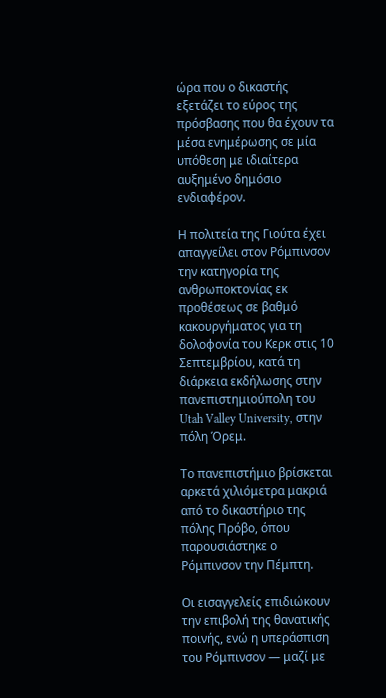ώρα που ο δικαστής εξετάζει το εύρος της πρόσβασης που θα έχουν τα μέσα ενημέρωσης σε μία υπόθεση με ιδιαίτερα αυξημένο δημόσιο ενδιαφέρον.

Η πολιτεία της Γιούτα έχει απαγγείλει στον Ρόμπινσον την κατηγορία της ανθρωποκτονίας εκ προθέσεως σε βαθμό κακουργήματος για τη δολοφονία του Κερκ στις 10 Σεπτεμβρίου, κατά τη διάρκεια εκδήλωσης στην πανεπιστημιούπολη του Utah Valley University, στην πόλη Όρεμ.

Το πανεπιστήμιο βρίσκεται αρκετά χιλιόμετρα μακριά από το δικαστήριο της πόλης Πρόβο, όπου παρουσιάστηκε ο Ρόμπινσον την Πέμπτη.

Οι εισαγγελείς επιδιώκουν την επιβολή της θανατικής ποινής, ενώ η υπεράσπιση του Ρόμπινσον — μαζί με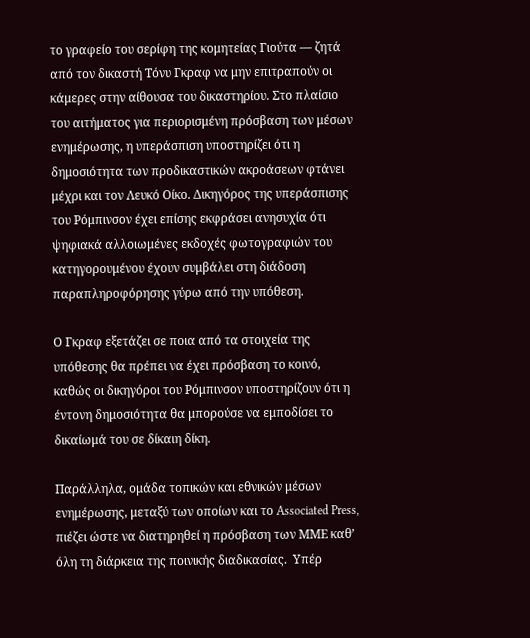το γραφείο του σερίφη της κομητείας Γιούτα — ζητά από τον δικαστή Τόνυ Γκραφ να μην επιτραπούν οι κάμερες στην αίθουσα του δικαστηρίου. Στο πλαίσιο του αιτήματος για περιορισμένη πρόσβαση των μέσων ενημέρωσης, η υπεράσπιση υποστηρίζει ότι η δημοσιότητα των προδικαστικών ακροάσεων φτάνει μέχρι και τον Λευκό Οίκο. Δικηγόρος της υπεράσπισης του Ρόμπινσον έχει επίσης εκφράσει ανησυχία ότι ψηφιακά αλλοιωμένες εκδοχές φωτογραφιών του κατηγορουμένου έχουν συμβάλει στη διάδοση παραπληροφόρησης γύρω από την υπόθεση.

Ο Γκραφ εξετάζει σε ποια από τα στοιχεία της υπόθεσης θα πρέπει να έχει πρόσβαση το κοινό, καθώς οι δικηγόροι του Ρόμπινσον υποστηρίζουν ότι η έντονη δημοσιότητα θα μπορούσε να εμποδίσει το δικαίωμά του σε δίκαιη δίκη.

Παράλληλα, ομάδα τοπικών και εθνικών μέσων ενημέρωσης, μεταξύ των οποίων και το Associated Press, πιέζει ώστε να διατηρηθεί η πρόσβαση των ΜΜΕ καθ’ όλη τη διάρκεια της ποινικής διαδικασίας.  Υπέρ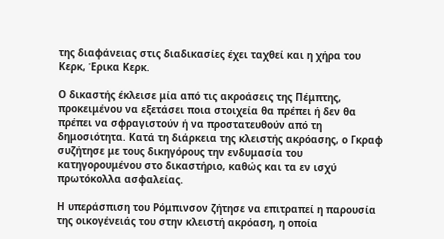της διαφάνειας στις διαδικασίες έχει ταχθεί και η χήρα του Κερκ, Έρικα Κερκ.

Ο δικαστής έκλεισε μία από τις ακροάσεις της Πέμπτης, προκειμένου να εξετάσει ποια στοιχεία θα πρέπει ή δεν θα πρέπει να σφραγιστούν ή να προστατευθούν από τη δημοσιότητα. Κατά τη διάρκεια της κλειστής ακρόασης, ο Γκραφ συζήτησε με τους δικηγόρους την ενδυμασία του κατηγορουμένου στο δικαστήριο, καθώς και τα εν ισχύ πρωτόκολλα ασφαλείας.

Η υπεράσπιση του Ρόμπινσον ζήτησε να επιτραπεί η παρουσία της οικογένειάς του στην κλειστή ακρόαση, η οποία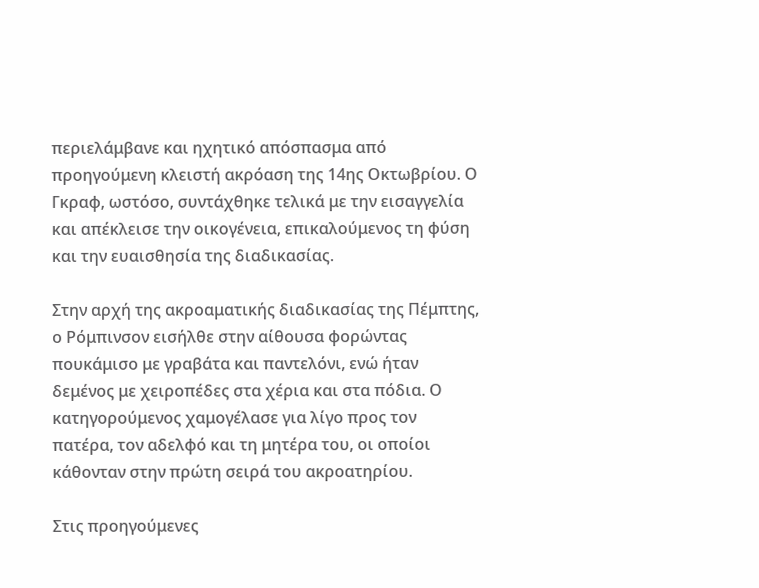περιελάμβανε και ηχητικό απόσπασμα από προηγούμενη κλειστή ακρόαση της 14ης Οκτωβρίου. Ο Γκραφ, ωστόσο, συντάχθηκε τελικά με την εισαγγελία και απέκλεισε την οικογένεια, επικαλούμενος τη φύση και την ευαισθησία της διαδικασίας.

Στην αρχή της ακροαματικής διαδικασίας της Πέμπτης, ο Ρόμπινσον εισήλθε στην αίθουσα φορώντας πουκάμισο με γραβάτα και παντελόνι, ενώ ήταν δεμένος με χειροπέδες στα χέρια και στα πόδια. Ο κατηγορούμενος χαμογέλασε για λίγο προς τον πατέρα, τον αδελφό και τη μητέρα του, οι οποίοι κάθονταν στην πρώτη σειρά του ακροατηρίου.

Στις προηγούμενες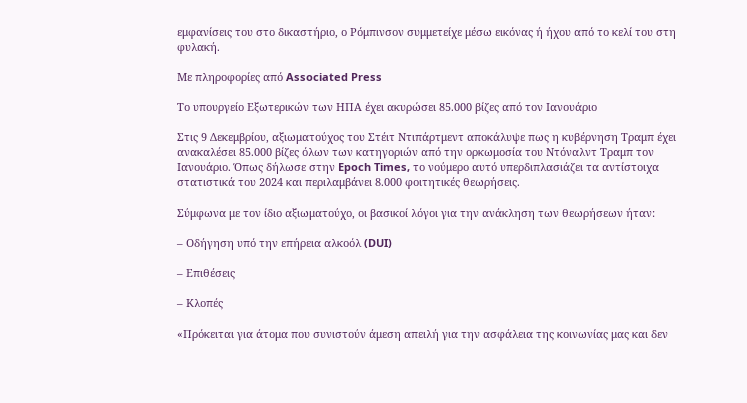εμφανίσεις του στο δικαστήριο, ο Ρόμπινσον συμμετείχε μέσω εικόνας ή ήχου από το κελί του στη φυλακή.

Με πληροφορίες από Associated Press

Το υπουργείο Εξωτερικών των ΗΠΑ έχει ακυρώσει 85.000 βίζες από τον Ιανουάριο

Στις 9 Δεκεμβρίου, αξιωματούχος του Στέιτ Ντιπάρτμεντ αποκάλυψε πως η κυβέρνηση Τραμπ έχει ανακαλέσει 85.000 βίζες όλων των κατηγοριών από την ορκωμοσία του Ντόναλντ Τραμπ τον Ιανουάριο. Όπως δήλωσε στην Epoch Times, το νούμερο αυτό υπερδιπλασιάζει τα αντίστοιχα στατιστικά του 2024 και περιλαμβάνει 8.000 φοιτητικές θεωρήσεις.

Σύμφωνα με τον ίδιο αξιωματούχο, οι βασικοί λόγοι για την ανάκληση των θεωρήσεων ήταν:

– Οδήγηση υπό την επήρεια αλκοόλ (DUI)

– Επιθέσεις

– Κλοπές

«Πρόκειται για άτομα που συνιστούν άμεση απειλή για την ασφάλεια της κοινωνίας μας και δεν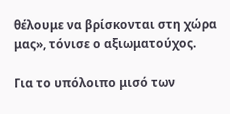θέλουμε να βρίσκονται στη χώρα μας», τόνισε ο αξιωματούχος.

Για το υπόλοιπο μισό των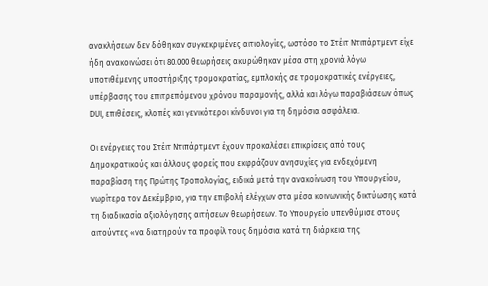ανακλήσεων δεν δόθηκαν συγκεκριμένες αιτιολογίες, ωστόσο το Στέιτ Ντιπάρτμεντ είχε ήδη ανακοινώσει ότι 80.000 θεωρήσεις ακυρώθηκαν μέσα στη χρονιά λόγω υποτιθέμενης υποστήριξης τρομοκρατίας, εμπλοκής σε τρομοκρατικές ενέργειες, υπέρβασης του επιτρεπόμενου χρόνου παραμονής, αλλά και λόγω παραβιάσεων όπως DUI, επιθέσεις, κλοπές και γενικότεροι κίνδυνοι για τη δημόσια ασφάλεια.

Οι ενέργειες του Στέιτ Ντιπάρτμεντ έχουν προκαλέσει επικρίσεις από τους Δημοκρατικούς και άλλους φορείς που εκφράζουν ανησυχίες για ενδεχόμενη παραβίαση της Πρώτης Τροπολογίας, ειδικά μετά την ανακοίνωση του Υπουργείου, νωρίτερα τον Δεκέμβριο, για την επιβολή ελέγχων στα μέσα κοινωνικής δικτύωσης κατά τη διαδικασία αξιολόγησης αιτήσεων θεωρήσεων. Το Υπουργείο υπενθύμισε στους αιτούντες «να διατηρούν τα προφίλ τους δημόσια κατά τη διάρκεια της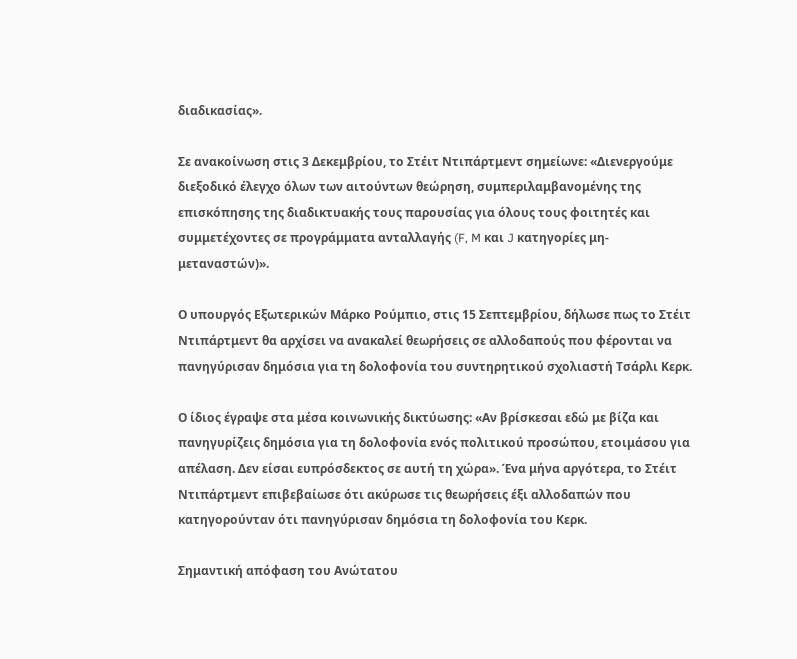διαδικασίας».

Σε ανακοίνωση στις 3 Δεκεμβρίου, το Στέιτ Ντιπάρτμεντ σημείωνε: «Διενεργούμε διεξοδικό έλεγχο όλων των αιτούντων θεώρηση, συμπεριλαμβανομένης της επισκόπησης της διαδικτυακής τους παρουσίας για όλους τους φοιτητές και συμμετέχοντες σε προγράμματα ανταλλαγής (F, M και J κατηγορίες μη-μεταναστών)».

Ο υπουργός Εξωτερικών Μάρκο Ρούμπιο, στις 15 Σεπτεμβρίου, δήλωσε πως το Στέιτ Ντιπάρτμεντ θα αρχίσει να ανακαλεί θεωρήσεις σε αλλοδαπούς που φέρονται να πανηγύρισαν δημόσια για τη δολοφονία του συντηρητικού σχολιαστή Τσάρλι Κερκ.

Ο ίδιος έγραψε στα μέσα κοινωνικής δικτύωσης: «Αν βρίσκεσαι εδώ με βίζα και πανηγυρίζεις δημόσια για τη δολοφονία ενός πολιτικού προσώπου, ετοιμάσου για απέλαση. Δεν είσαι ευπρόσδεκτος σε αυτή τη χώρα». Ένα μήνα αργότερα, το Στέιτ Ντιπάρτμεντ επιβεβαίωσε ότι ακύρωσε τις θεωρήσεις έξι αλλοδαπών που κατηγορούνταν ότι πανηγύρισαν δημόσια τη δολοφονία του Κερκ.

Σημαντική απόφαση του Ανώτατου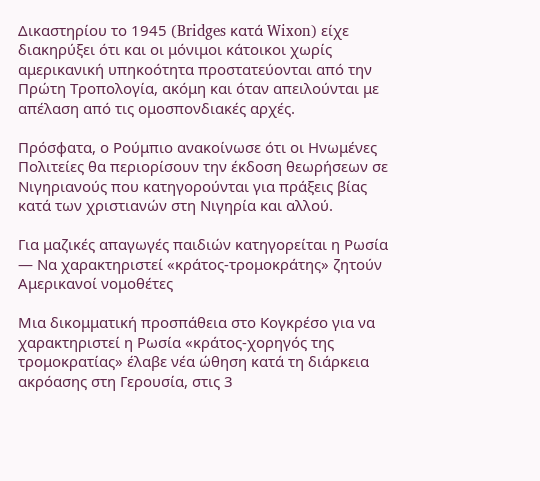Δικαστηρίου το 1945 (Bridges κατά Wixon) είχε διακηρύξει ότι και οι μόνιμοι κάτοικοι χωρίς αμερικανική υπηκοότητα προστατεύονται από την Πρώτη Τροπολογία, ακόμη και όταν απειλούνται με απέλαση από τις ομοσπονδιακές αρχές.

Πρόσφατα, ο Ρούμπιο ανακοίνωσε ότι οι Ηνωμένες Πολιτείες θα περιορίσουν την έκδοση θεωρήσεων σε Νιγηριανούς που κατηγορούνται για πράξεις βίας κατά των χριστιανών στη Νιγηρία και αλλού.

Για μαζικές απαγωγές παιδιών κατηγορείται η Ρωσία — Να χαρακτηριστεί «κράτος-τρομοκράτης» ζητούν Αμερικανοί νομοθέτες

Μια δικομματική προσπάθεια στο Κογκρέσο για να χαρακτηριστεί η Ρωσία «κράτος-χορηγός της τρομοκρατίας» έλαβε νέα ώθηση κατά τη διάρκεια ακρόασης στη Γερουσία, στις 3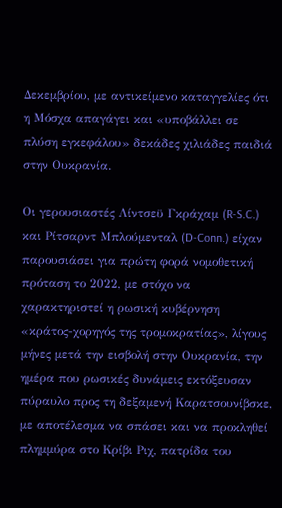Δεκεμβρίου, με αντικείμενο καταγγελίες ότι η Μόσχα απαγάγει και «υποβάλλει σε πλύση εγκεφάλου» δεκάδες χιλιάδες παιδιά στην Ουκρανία.

Οι γερουσιαστές Λίντσεϋ Γκράχαμ (R-S.C.) και Ρίτσαρντ Μπλούμενταλ (D-Conn.) είχαν παρουσιάσει για πρώτη φορά νομοθετική πρόταση το 2022, με στόχο να χαρακτηριστεί η ρωσική κυβέρνηση «κράτος-χορηγός της τρομοκρατίας», λίγους μήνες μετά την εισβολή στην Ουκρανία, την ημέρα που ρωσικές δυνάμεις εκτόξευσαν πύραυλο προς τη δεξαμενή Καρατσουνίβσκε, με αποτέλεσμα να σπάσει και να προκληθεί πλημμύρα στο Κρίβι Ριχ, πατρίδα του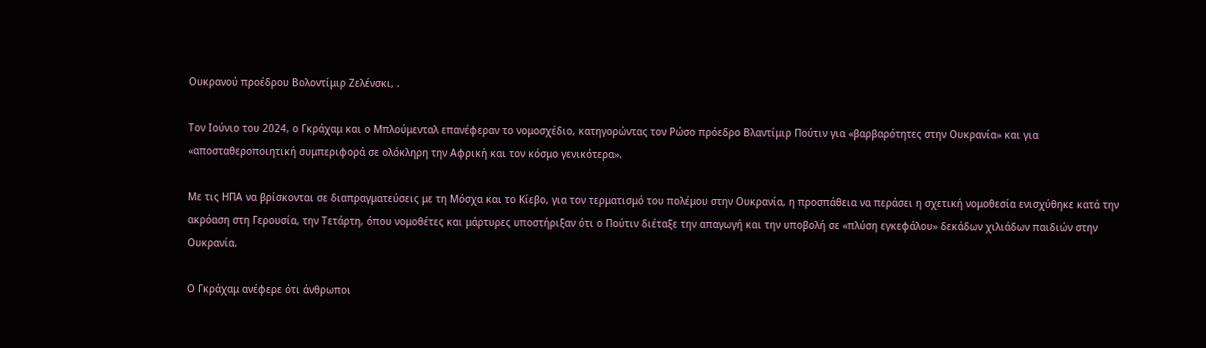Ουκρανού προέδρου Βολοντίμιρ Ζελένσκι, .

Τον Ιούνιο του 2024, ο Γκράχαμ και ο Μπλούμενταλ επανέφεραν το νομοσχέδιο, κατηγορώντας τον Ρώσο πρόεδρο Βλαντίμιρ Πούτιν για «βαρβαρότητες στην Ουκρανία» και για «αποσταθεροποιητική συμπεριφορά σε ολόκληρη την Αφρική και τον κόσμο γενικότερα».

Με τις ΗΠΑ να βρίσκονται σε διαπραγματεύσεις με τη Μόσχα και το Κίεβο, για τον τερματισμό του πολέμου στην Ουκρανία, η προσπάθεια να περάσει η σχετική νομοθεσία ενισχύθηκε κατά την ακρόαση στη Γερουσία, την Τετάρτη, όπου νομοθέτες και μάρτυρες υποστήριξαν ότι ο Πούτιν διέταξε την απαγωγή και την υποβολή σε «πλύση εγκεφάλου» δεκάδων χιλιάδων παιδιών στην Ουκρανία.

Ο Γκράχαμ ανέφερε ότι άνθρωποι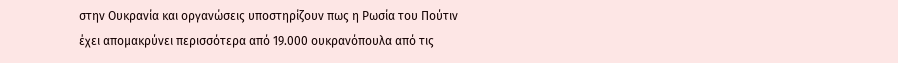στην Ουκρανία και οργανώσεις υποστηρίζουν πως η Ρωσία του Πούτιν έχει απομακρύνει περισσότερα από 19.000 ουκρανόπουλα από τις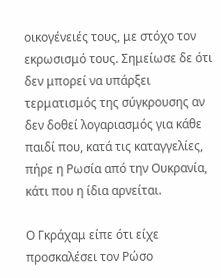οικογένειές τους, με στόχο τον εκρωσισμό τους. Σημείωσε δε ότι δεν μπορεί να υπάρξει τερματισμός της σύγκρουσης αν δεν δοθεί λογαριασμός για κάθε παιδί που, κατά τις καταγγελίες, πήρε η Ρωσία από την Ουκρανία, κάτι που η ίδια αρνείται.

Ο Γκράχαμ είπε ότι είχε προσκαλέσει τον Ρώσο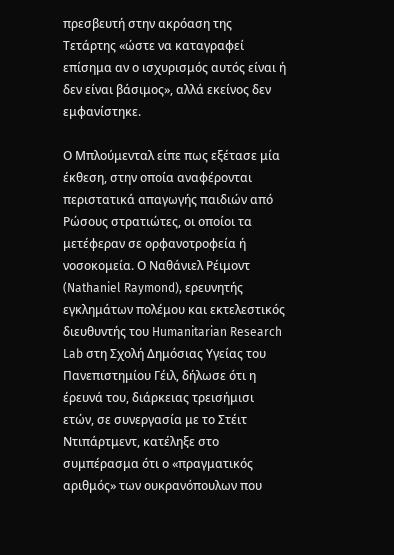πρεσβευτή στην ακρόαση της Τετάρτης «ώστε να καταγραφεί επίσημα αν ο ισχυρισμός αυτός είναι ή δεν είναι βάσιμος», αλλά εκείνος δεν εμφανίστηκε.

Ο Μπλούμενταλ είπε πως εξέτασε μία έκθεση, στην οποία αναφέρονται περιστατικά απαγωγής παιδιών από Ρώσους στρατιώτες, οι οποίοι τα μετέφεραν σε ορφανοτροφεία ή νοσοκομεία. Ο Ναθάνιελ Ρέιμοντ (Nathaniel Raymond), ερευνητής εγκλημάτων πολέμου και εκτελεστικός διευθυντής του Humanitarian Research Lab στη Σχολή Δημόσιας Υγείας του Πανεπιστημίου Γέιλ, δήλωσε ότι η έρευνά του, διάρκειας τρεισήμισι ετών, σε συνεργασία με το Στέιτ Ντιπάρτμεντ, κατέληξε στο συμπέρασμα ότι ο «πραγματικός αριθμός» των ουκρανόπουλων που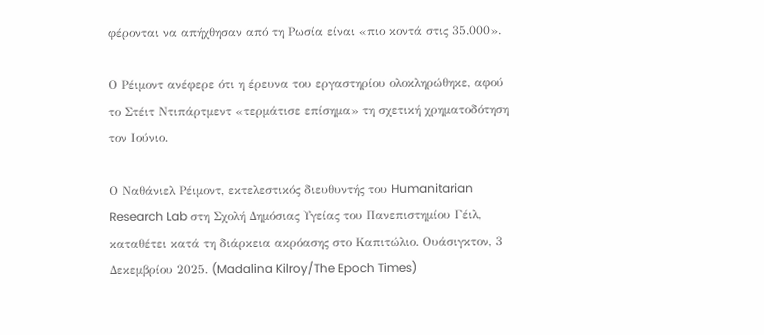φέρονται να απήχθησαν από τη Ρωσία είναι «πιο κοντά στις 35.000».

Ο Ρέιμοντ ανέφερε ότι η έρευνα του εργαστηρίου ολοκληρώθηκε, αφού το Στέιτ Ντιπάρτμεντ «τερμάτισε επίσημα» τη σχετική χρηματοδότηση τον Ιούνιο.

Ο Ναθάνιελ Ρέιμοντ, εκτελεστικός διευθυντής του Humanitarian Research Lab στη Σχολή Δημόσιας Υγείας του Πανεπιστημίου Γέιλ, καταθέτει κατά τη διάρκεια ακρόασης στο Καπιτώλιο. Ουάσιγκτον, 3 Δεκεμβρίου 2025. (Madalina Kilroy/The Epoch Times)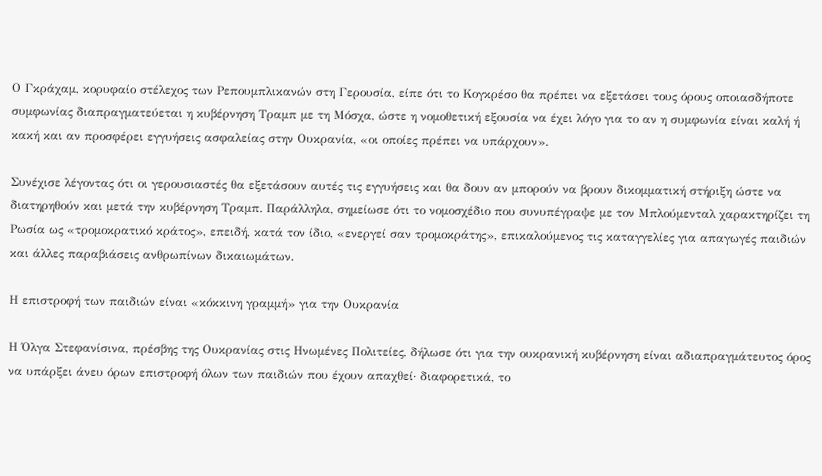Ο Γκράχαμ, κορυφαίο στέλεχος των Ρεπουμπλικανών στη Γερουσία, είπε ότι το Κογκρέσο θα πρέπει να εξετάσει τους όρους οποιασδήποτε συμφωνίας διαπραγματεύεται η κυβέρνηση Τραμπ με τη Μόσχα, ώστε η νομοθετική εξουσία να έχει λόγο για το αν η συμφωνία είναι καλή ή κακή και αν προσφέρει εγγυήσεις ασφαλείας στην Ουκρανία, «οι οποίες πρέπει να υπάρχουν».

Συνέχισε λέγοντας ότι οι γερουσιαστές θα εξετάσουν αυτές τις εγγυήσεις και θα δουν αν μπορούν να βρουν δικομματική στήριξη ώστε να διατηρηθούν και μετά την κυβέρνηση Τραμπ. Παράλληλα, σημείωσε ότι το νομοσχέδιο που συνυπέγραψε με τον Μπλούμενταλ χαρακτηρίζει τη Ρωσία ως «τρομοκρατικό κράτος», επειδή, κατά τον ίδιο, «ενεργεί σαν τρομοκράτης», επικαλούμενος τις καταγγελίες για απαγωγές παιδιών και άλλες παραβιάσεις ανθρωπίνων δικαιωμάτων.

Η επιστροφή των παιδιών είναι «κόκκινη γραμμή» για την Ουκρανία

Η Όλγα Στεφανίσινα, πρέσβης της Ουκρανίας στις Ηνωμένες Πολιτείες, δήλωσε ότι για την ουκρανική κυβέρνηση είναι αδιαπραγμάτευτος όρος να υπάρξει άνευ όρων επιστροφή όλων των παιδιών που έχουν απαχθεί· διαφορετικά, το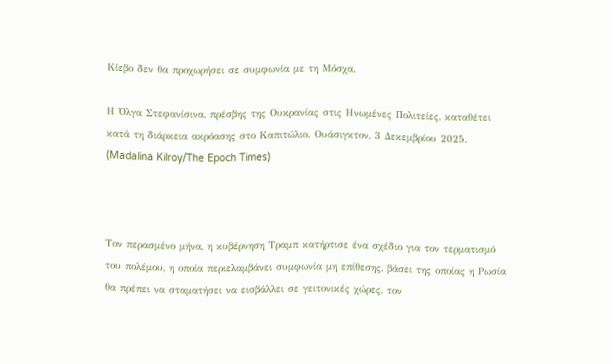Κίεβο δεν θα προχωρήσει σε συμφωνία με τη Μόσχα.

Η Όλγα Στεφανίσινα, πρέσβης της Ουκρανίας στις Ηνωμένες Πολιτείες, καταθέτει κατά τη διάρκεια ακρόασης στο Καπιτώλιο. Ουάσιγκτον, 3 Δεκεμβρίου 2025. (Madalina Kilroy/The Epoch Times)



Τον περασμένο μήνα, η κυβέρνηση Τραμπ κατήρτισε ένα σχέδιο για τον τερματισμό του πολέμου, η οποία περιελαμβάνει συμφωνία μη επίθεσης, βάσει της οποίας η Ρωσία θα πρέπει να σταματήσει να εισβάλλει σε γειτονικές χώρες, τον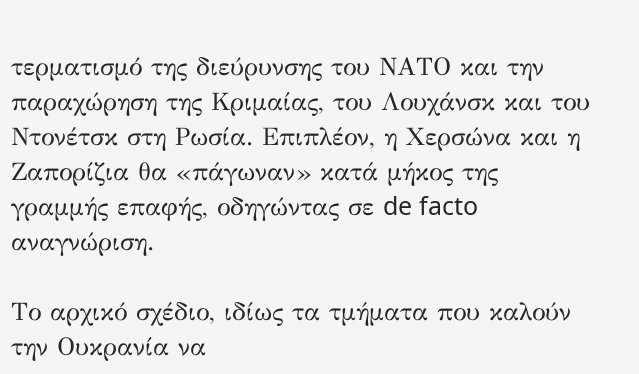τερματισμό της διεύρυνσης του ΝΑΤΟ και την παραχώρηση της Κριμαίας, του Λουχάνσκ και του Ντονέτσκ στη Ρωσία. Επιπλέον, η Χερσώνα και η Ζαπορίζια θα «πάγωναν» κατά μήκος της γραμμής επαφής, οδηγώντας σε de facto αναγνώριση.

Το αρχικό σχέδιο, ιδίως τα τμήματα που καλούν την Ουκρανία να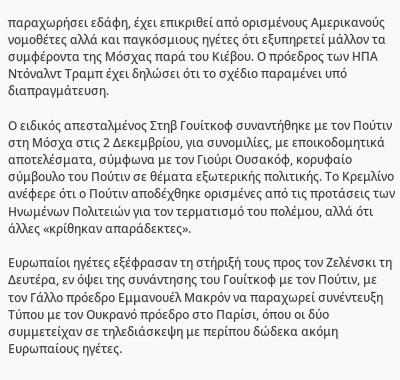παραχωρήσει εδάφη, έχει επικριθεί από ορισμένους Αμερικανούς νομοθέτες αλλά και παγκόσμιους ηγέτες ότι εξυπηρετεί μάλλον τα συμφέροντα της Μόσχας παρά του Κιέβου. Ο πρόεδρος των ΗΠΑ Ντόναλντ Τραμπ έχει δηλώσει ότι το σχέδιο παραμένει υπό διαπραγμάτευση.

Ο ειδικός απεσταλμένος Στηβ Γουίτκοφ συναντήθηκε με τον Πούτιν στη Μόσχα στις 2 Δεκεμβρίου, για συνομιλίες, με εποικοδομητικά αποτελέσματα, σύμφωνα με τον Γιούρι Ουσακόφ, κορυφαίο σύμβουλο του Πούτιν σε θέματα εξωτερικής πολιτικής. Το Κρεμλίνο ανέφερε ότι ο Πούτιν αποδέχθηκε ορισμένες από τις προτάσεις των Ηνωμένων Πολιτειών για τον τερματισμό του πολέμου, αλλά ότι άλλες «κρίθηκαν απαράδεκτες».

Ευρωπαίοι ηγέτες εξέφρασαν τη στήριξή τους προς τον Ζελένσκι τη Δευτέρα, εν όψει της συνάντησης του Γουίτκοφ με τον Πούτιν, με τον Γάλλο πρόεδρο Εμμανουέλ Μακρόν να παραχωρεί συνέντευξη Τύπου με τον Ουκρανό πρόεδρο στο Παρίσι, όπου οι δύο συμμετείχαν σε τηλεδιάσκεψη με περίπου δώδεκα ακόμη Ευρωπαίους ηγέτες.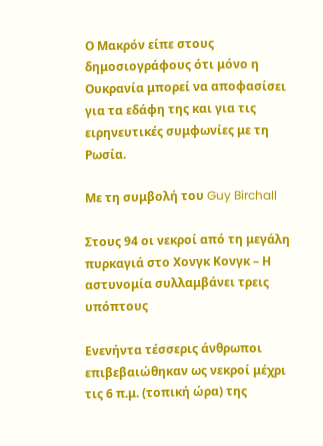Ο Μακρόν είπε στους δημοσιογράφους ότι μόνο η Ουκρανία μπορεί να αποφασίσει για τα εδάφη της και για τις ειρηνευτικές συμφωνίες με τη Ρωσία.

Με τη συμβολή του Guy Birchall

Στους 94 οι νεκροί από τη μεγάλη πυρκαγιά στο Χονγκ Κονγκ – Η αστυνομία συλλαμβάνει τρεις υπόπτους

Ενενήντα τέσσερις άνθρωποι επιβεβαιώθηκαν ως νεκροί μέχρι τις 6 π.μ. (τοπική ώρα) της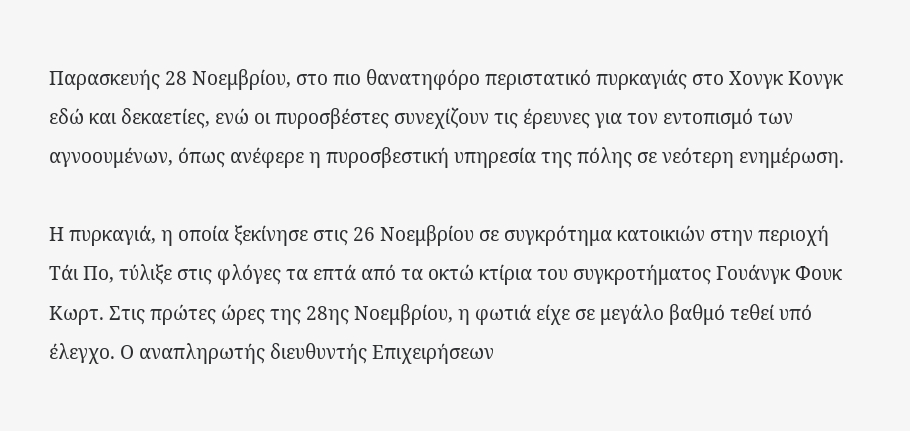Παρασκευής 28 Νοεμβρίου, στο πιο θανατηφόρο περιστατικό πυρκαγιάς στο Χονγκ Κονγκ εδώ και δεκαετίες, ενώ οι πυροσβέστες συνεχίζουν τις έρευνες για τον εντοπισμό των αγνοουμένων, όπως ανέφερε η πυροσβεστική υπηρεσία της πόλης σε νεότερη ενημέρωση.

Η πυρκαγιά, η οποία ξεκίνησε στις 26 Νοεμβρίου σε συγκρότημα κατοικιών στην περιοχή Τάι Πο, τύλιξε στις φλόγες τα επτά από τα οκτώ κτίρια του συγκροτήματος Γουάνγκ Φουκ Κωρτ. Στις πρώτες ώρες της 28ης Νοεμβρίου, η φωτιά είχε σε μεγάλο βαθμό τεθεί υπό έλεγχο. Ο αναπληρωτής διευθυντής Επιχειρήσεων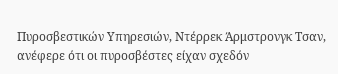Πυροσβεστικών Υπηρεσιών, Ντέρρεκ Άρμστρονγκ Τσαν, ανέφερε ότι οι πυροσβέστες είχαν σχεδόν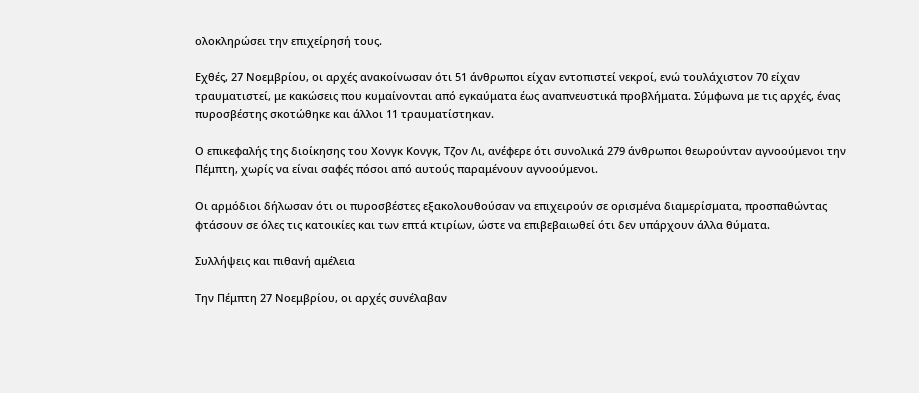ολοκληρώσει την επιχείρησή τους.

Εχθές, 27 Νοεμβρίου, οι αρχές ανακοίνωσαν ότι 51 άνθρωποι είχαν εντοπιστεί νεκροί, ενώ τουλάχιστον 70 είχαν τραυματιστεί, με κακώσεις που κυμαίνονται από εγκαύματα έως αναπνευστικά προβλήματα. Σύμφωνα με τις αρχές, ένας πυροσβέστης σκοτώθηκε και άλλοι 11 τραυματίστηκαν.

Ο επικεφαλής της διοίκησης του Χονγκ Κονγκ, Τζον Λι, ανέφερε ότι συνολικά 279 άνθρωποι θεωρούνταν αγνοούμενοι την Πέμπτη, χωρίς να είναι σαφές πόσοι από αυτούς παραμένουν αγνοούμενοι.

Οι αρμόδιοι δήλωσαν ότι οι πυροσβέστες εξακολουθούσαν να επιχειρούν σε ορισμένα διαμερίσματα, προσπαθώντας φτάσουν σε όλες τις κατοικίες και των επτά κτιρίων, ώστε να επιβεβαιωθεί ότι δεν υπάρχουν άλλα θύματα.

Συλλήψεις και πιθανή αμέλεια

Την Πέμπτη 27 Νοεμβρίου, οι αρχές συνέλαβαν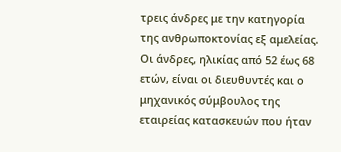τρεις άνδρες με την κατηγορία της ανθρωποκτονίας εξ αμελείας. Οι άνδρες, ηλικίας από 52 έως 68 ετών, είναι οι διευθυντές και ο μηχανικός σύμβουλος της εταιρείας κατασκευών που ήταν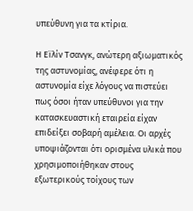υπεύθυνη για τα κτίρια.

Η Εϊλίν Τσανγκ, ανώτερη αξιωματικός της αστυνομίας, ανέφερε ότι η αστυνομία είχε λόγους να πιστεύει πως όσοι ήταν υπεύθυνοι για την κατασκευαστική εταιρεία είχαν επιδείξει σοβαρή αμέλεια. Οι αρχές υποψιάζονται ότι ορισμένα υλικά που χρησιμοποιήθηκαν στους εξωτερικούς τοίχους των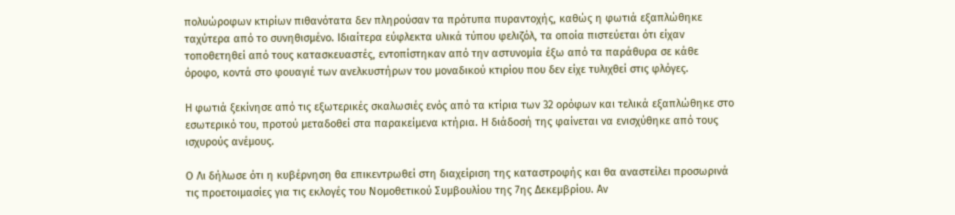πολυώροφων κτιρίων πιθανότατα δεν πληρούσαν τα πρότυπα πυραντοχής, καθώς η φωτιά εξαπλώθηκε ταχύτερα από το συνηθισμένο. Ιδιαίτερα εύφλεκτα υλικά τύπου φελιζόλ, τα οποία πιστεύεται ότι είχαν τοποθετηθεί από τους κατασκευαστές, εντοπίστηκαν από την αστυνομία έξω από τα παράθυρα σε κάθε όροφο, κοντά στο φουαγιέ των ανελκυστήρων του μοναδικού κτιρίου που δεν είχε τυλιχθεί στις φλόγες.

Η φωτιά ξεκίνησε από τις εξωτερικές σκαλωσιές ενός από τα κτίρια των 32 ορόφων και τελικά εξαπλώθηκε στο εσωτερικό του, προτού μεταδοθεί στα παρακείμενα κτήρια. Η διάδοσή της φαίνεται να ενισχύθηκε από τους ισχυρούς ανέμους.

Ο Λι δήλωσε ότι η κυβέρνηση θα επικεντρωθεί στη διαχείριση της καταστροφής και θα αναστείλει προσωρινά τις προετοιμασίες για τις εκλογές του Νομοθετικού Συμβουλίου της 7ης Δεκεμβρίου. Αν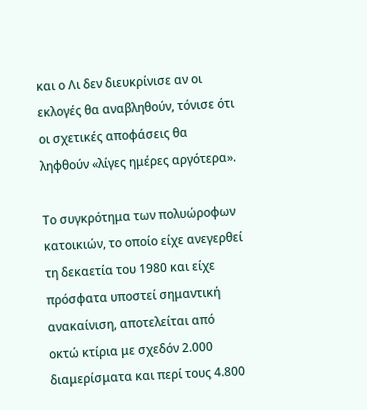και ο Λι δεν διευκρίνισε αν οι εκλογές θα αναβληθούν, τόνισε ότι οι σχετικές αποφάσεις θα ληφθούν «λίγες ημέρες αργότερα».

Το συγκρότημα των πολυώροφων κατοικιών, το οποίο είχε ανεγερθεί τη δεκαετία του 1980 και είχε πρόσφατα υποστεί σημαντική ανακαίνιση, αποτελείται από οκτώ κτίρια με σχεδόν 2.000 διαμερίσματα και περί τους 4.800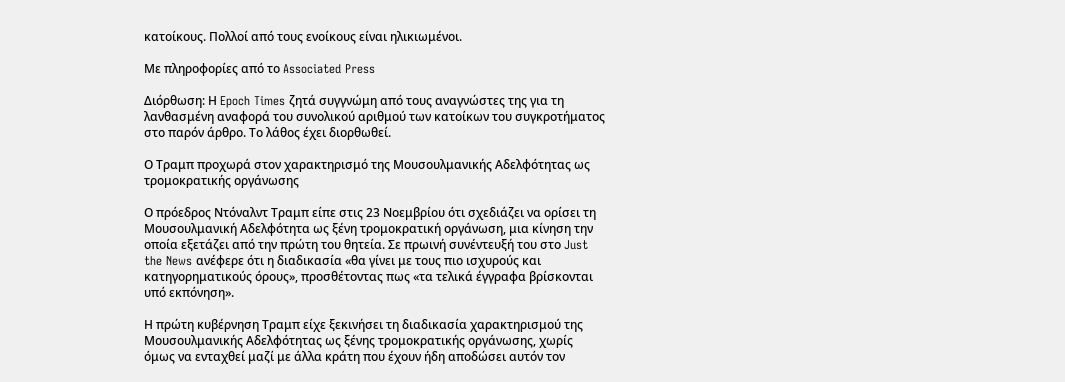κατοίκους. Πολλοί από τους ενοίκους είναι ηλικιωμένοι.

Με πληροφορίες από το Associated Press

Διόρθωση: Η Epoch Times ζητά συγγνώμη από τους αναγνώστες της για τη λανθασμένη αναφορά του συνολικού αριθμού των κατοίκων του συγκροτήματος στο παρόν άρθρο. Το λάθος έχει διορθωθεί.

Ο Τραμπ προχωρά στον χαρακτηρισμό της Μουσουλμανικής Αδελφότητας ως τρομοκρατικής οργάνωσης

Ο πρόεδρος Ντόναλντ Τραμπ είπε στις 23 Νοεμβρίου ότι σχεδιάζει να ορίσει τη Μουσουλμανική Αδελφότητα ως ξένη τρομοκρατική οργάνωση, μια κίνηση την οποία εξετάζει από την πρώτη του θητεία. Σε πρωινή συνέντευξή του στο Just the News ανέφερε ότι η διαδικασία «θα γίνει με τους πιο ισχυρούς και κατηγορηματικούς όρους», προσθέτοντας πως «τα τελικά έγγραφα βρίσκονται υπό εκπόνηση».

Η πρώτη κυβέρνηση Τραμπ είχε ξεκινήσει τη διαδικασία χαρακτηρισμού της Μουσουλμανικής Αδελφότητας ως ξένης τρομοκρατικής οργάνωσης, χωρίς όμως να ενταχθεί μαζί με άλλα κράτη που έχουν ήδη αποδώσει αυτόν τον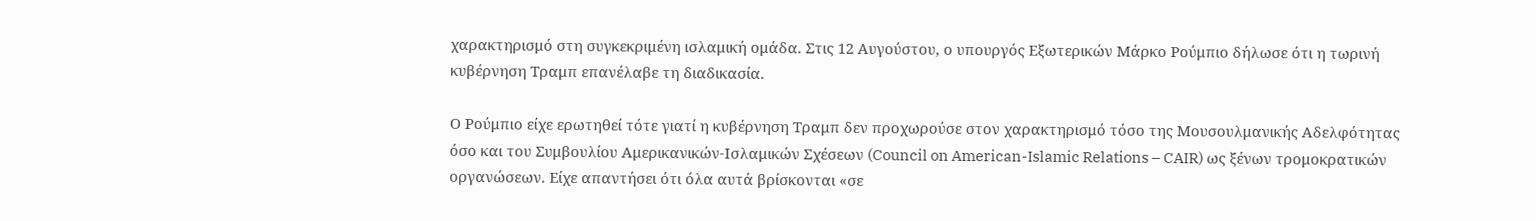χαρακτηρισμό στη συγκεκριμένη ισλαμική ομάδα. Στις 12 Αυγούστου, ο υπουργός Εξωτερικών Μάρκο Ρούμπιο δήλωσε ότι η τωρινή κυβέρνηση Τραμπ επανέλαβε τη διαδικασία.

Ο Ρούμπιο είχε ερωτηθεί τότε γιατί η κυβέρνηση Τραμπ δεν προχωρούσε στον χαρακτηρισμό τόσο της Μουσουλμανικής Αδελφότητας όσο και του Συμβουλίου Αμερικανικών-Ισλαμικών Σχέσεων (Council on American-Islamic Relations – CAIR) ως ξένων τρομοκρατικών οργανώσεων. Είχε απαντήσει ότι όλα αυτά βρίσκονται «σε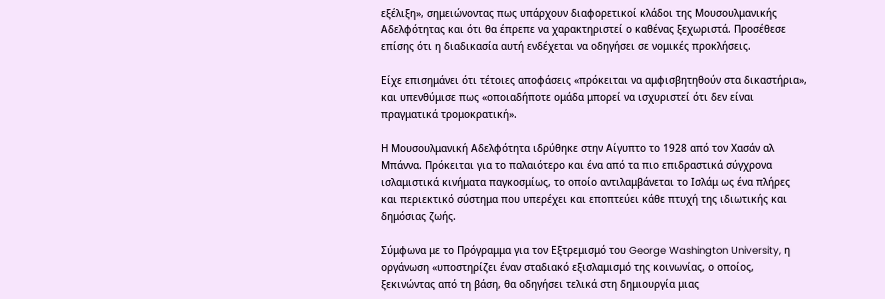εξέλιξη», σημειώνοντας πως υπάρχουν διαφορετικοί κλάδοι της Μουσουλμανικής Αδελφότητας και ότι θα έπρεπε να χαρακτηριστεί ο καθένας ξεχωριστά. Προσέθεσε επίσης ότι η διαδικασία αυτή ενδέχεται να οδηγήσει σε νομικές προκλήσεις.

Είχε επισημάνει ότι τέτοιες αποφάσεις «πρόκειται να αμφισβητηθούν στα δικαστήρια», και υπενθύμισε πως «οποιαδήποτε ομάδα μπορεί να ισχυριστεί ότι δεν είναι πραγματικά τρομοκρατική».

Η Μουσουλμανική Αδελφότητα ιδρύθηκε στην Αίγυπτο το 1928 από τον Χασάν αλ Μπάννα. Πρόκειται για το παλαιότερο και ένα από τα πιο επιδραστικά σύγχρονα ισλαμιστικά κινήματα παγκοσμίως, το οποίο αντιλαμβάνεται το Ισλάμ ως ένα πλήρες και περιεκτικό σύστημα που υπερέχει και εποπτεύει κάθε πτυχή της ιδιωτικής και δημόσιας ζωής.

Σύμφωνα με το Πρόγραμμα για τον Εξτρεμισμό του George Washington University, η οργάνωση «υποστηρίζει έναν σταδιακό εξισλαμισμό της κοινωνίας, ο οποίος, ξεκινώντας από τη βάση, θα οδηγήσει τελικά στη δημιουργία μιας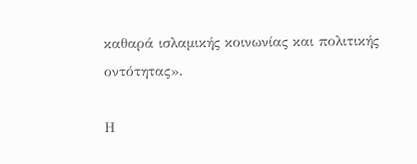καθαρά ισλαμικής κοινωνίας και πολιτικής οντότητας».

Η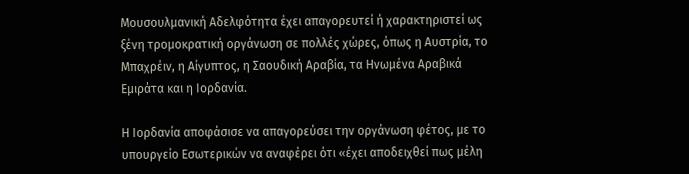Μουσουλμανική Αδελφότητα έχει απαγορευτεί ή χαρακτηριστεί ως ξένη τρομοκρατική οργάνωση σε πολλές χώρες, όπως η Αυστρία, το Μπαχρέιν, η Αίγυπτος, η Σαουδική Αραβία, τα Ηνωμένα Αραβικά Εμιράτα και η Ιορδανία.

Η Ιορδανία αποφάσισε να απαγορεύσει την οργάνωση φέτος, με το υπουργείο Εσωτερικών να αναφέρει ότι «έχει αποδειχθεί πως μέλη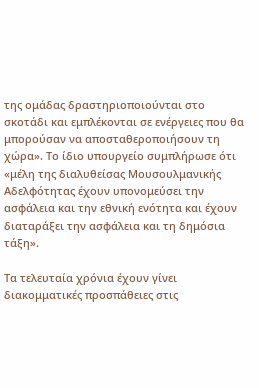της ομάδας δραστηριοποιούνται στο σκοτάδι και εμπλέκονται σε ενέργειες που θα μπορούσαν να αποσταθεροποιήσουν τη χώρα». Το ίδιο υπουργείο συμπλήρωσε ότι «μέλη της διαλυθείσας Μουσουλμανικής Αδελφότητας έχουν υπονομεύσει την ασφάλεια και την εθνική ενότητα και έχουν διαταράξει την ασφάλεια και τη δημόσια τάξη».

Τα τελευταία χρόνια έχουν γίνει διακομματικές προσπάθειες στις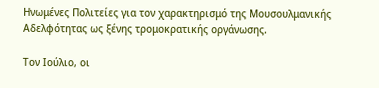Ηνωμένες Πολιτείες για τον χαρακτηρισμό της Μουσουλμανικής Αδελφότητας ως ξένης τρομοκρατικής οργάνωσης.

Τον Ιούλιο, οι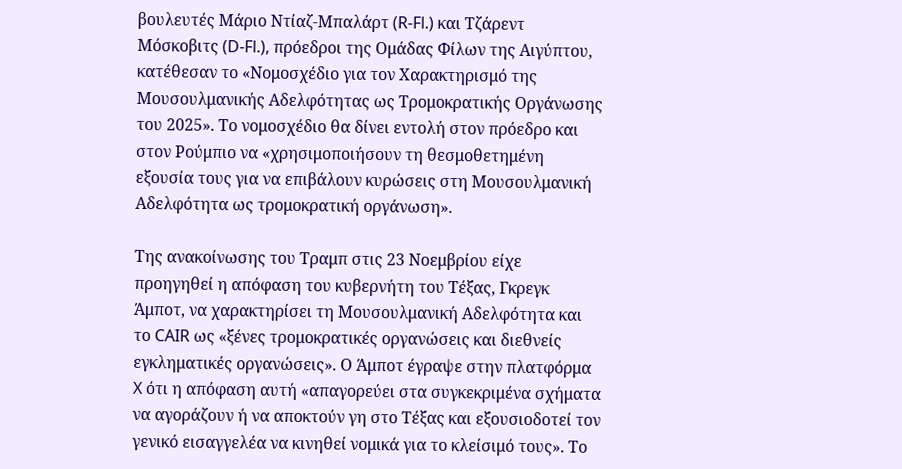βουλευτές Μάριο Ντίαζ-Μπαλάρτ (R-Fl.) και Τζάρεντ Μόσκοβιτς (D-Fl.), πρόεδροι της Ομάδας Φίλων της Αιγύπτου, κατέθεσαν το «Νομοσχέδιο για τον Χαρακτηρισμό της Μουσουλμανικής Αδελφότητας ως Τρομοκρατικής Οργάνωσης του 2025». Το νομοσχέδιο θα δίνει εντολή στον πρόεδρο και στον Ρούμπιο να «χρησιμοποιήσουν τη θεσμοθετημένη εξουσία τους για να επιβάλουν κυρώσεις στη Μουσουλμανική Αδελφότητα ως τρομοκρατική οργάνωση».

Της ανακοίνωσης του Τραμπ στις 23 Νοεμβρίου είχε προηγηθεί η απόφαση του κυβερνήτη του Τέξας, Γκρεγκ Άμποτ, να χαρακτηρίσει τη Μουσουλμανική Αδελφότητα και το CAIR ως «ξένες τρομοκρατικές οργανώσεις και διεθνείς εγκληματικές οργανώσεις». Ο Άμποτ έγραψε στην πλατφόρμα X ότι η απόφαση αυτή «απαγορεύει στα συγκεκριμένα σχήματα να αγοράζουν ή να αποκτούν γη στο Τέξας και εξουσιοδοτεί τον γενικό εισαγγελέα να κινηθεί νομικά για το κλείσιμό τους». Το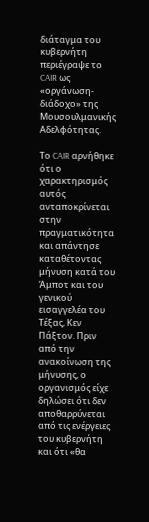διάταγμα του κυβερνήτη περιέγραψε το CAIR ως «οργάνωση-διάδοχο» της Μουσουλμανικής Αδελφότητας.

Το CAIR αρνήθηκε ότι ο χαρακτηρισμός αυτός ανταποκρίνεται στην πραγματικότητα και απάντησε καταθέτοντας μήνυση κατά του Άμποτ και του γενικού εισαγγελέα του Τέξας, Κεν Πάξτον. Πριν από την ανακοίνωση της μήνυσης, ο οργανισμός είχε δηλώσει ότι δεν αποθαρρύνεται από τις ενέργειες του κυβερνήτη και ότι «θα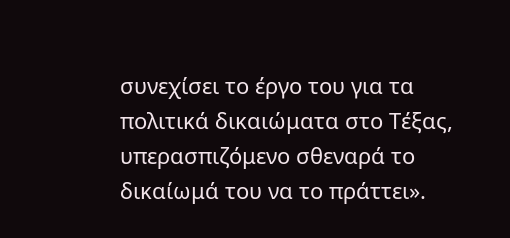συνεχίσει το έργο του για τα πολιτικά δικαιώματα στο Τέξας, υπερασπιζόμενο σθεναρά το δικαίωμά του να το πράττει».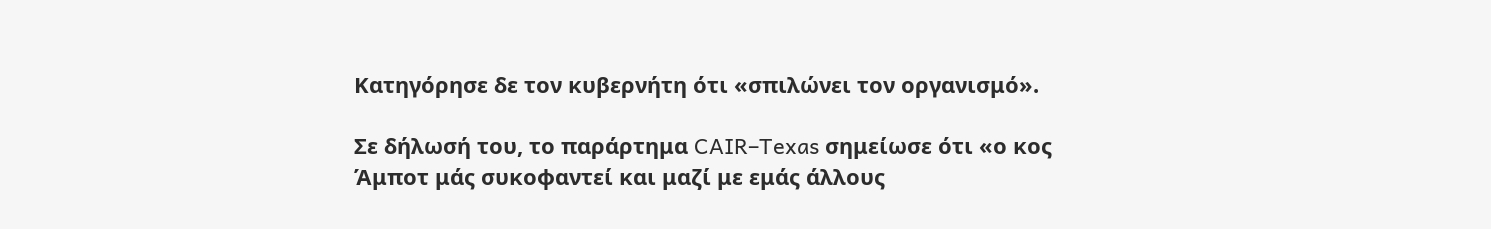Κατηγόρησε δε τον κυβερνήτη ότι «σπιλώνει τον οργανισμό».

Σε δήλωσή του, το παράρτημα CAIR–Texas σημείωσε ότι «ο κος Άμποτ μάς συκοφαντεί και μαζί με εμάς άλλους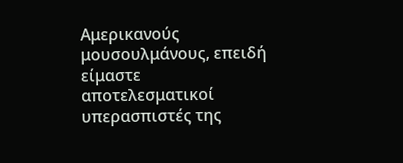Αμερικανούς μουσουλμάνους, επειδή είμαστε αποτελεσματικοί υπερασπιστές της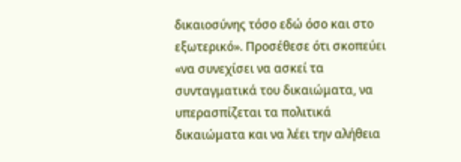δικαιοσύνης τόσο εδώ όσο και στο εξωτερικό». Προσέθεσε ότι σκοπεύει «να συνεχίσει να ασκεί τα συνταγματικά του δικαιώματα, να υπερασπίζεται τα πολιτικά δικαιώματα και να λέει την αλήθεια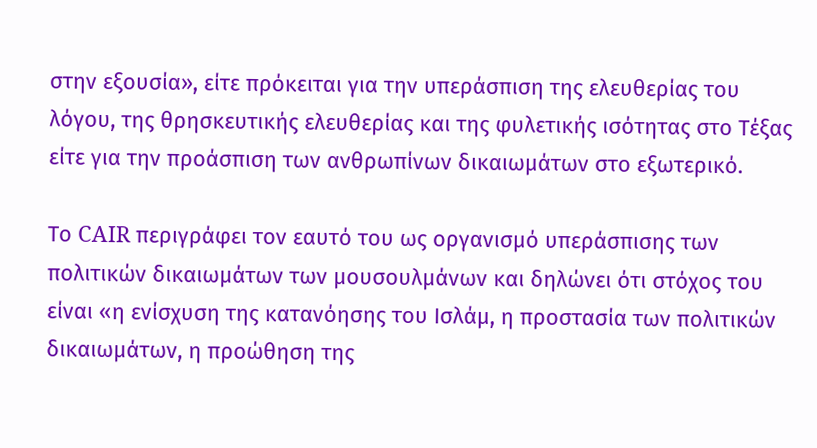στην εξουσία», είτε πρόκειται για την υπεράσπιση της ελευθερίας του λόγου, της θρησκευτικής ελευθερίας και της φυλετικής ισότητας στο Τέξας είτε για την προάσπιση των ανθρωπίνων δικαιωμάτων στο εξωτερικό.

Το CAIR περιγράφει τον εαυτό του ως οργανισμό υπεράσπισης των πολιτικών δικαιωμάτων των μουσουλμάνων και δηλώνει ότι στόχος του είναι «η ενίσχυση της κατανόησης του Ισλάμ, η προστασία των πολιτικών δικαιωμάτων, η προώθηση της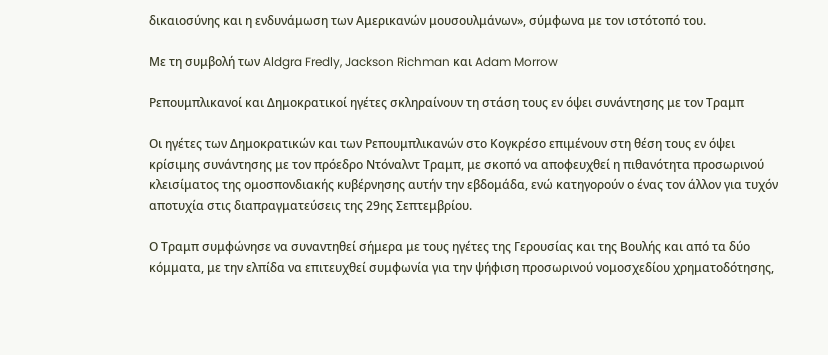δικαιοσύνης και η ενδυνάμωση των Αμερικανών μουσουλμάνων», σύμφωνα με τον ιστότοπό του.

Με τη συμβολή των Aldgra Fredly, Jackson Richman και Adam Morrow

Ρεπουμπλικανοί και Δημοκρατικοί ηγέτες σκληραίνουν τη στάση τους εν όψει συνάντησης με τον Τραμπ

Οι ηγέτες των Δημοκρατικών και των Ρεπουμπλικανών στο Κογκρέσο επιμένουν στη θέση τους εν όψει κρίσιμης συνάντησης με τον πρόεδρο Ντόναλντ Τραμπ, με σκοπό να αποφευχθεί η πιθανότητα προσωρινού κλεισίματος της ομοσπονδιακής κυβέρνησης αυτήν την εβδομάδα, ενώ κατηγορούν ο ένας τον άλλον για τυχόν αποτυχία στις διαπραγματεύσεις της 29ης Σεπτεμβρίου.

Ο Τραμπ συμφώνησε να συναντηθεί σήμερα με τους ηγέτες της Γερουσίας και της Βουλής και από τα δύο κόμματα, με την ελπίδα να επιτευχθεί συμφωνία για την ψήφιση προσωρινού νομοσχεδίου χρηματοδότησης,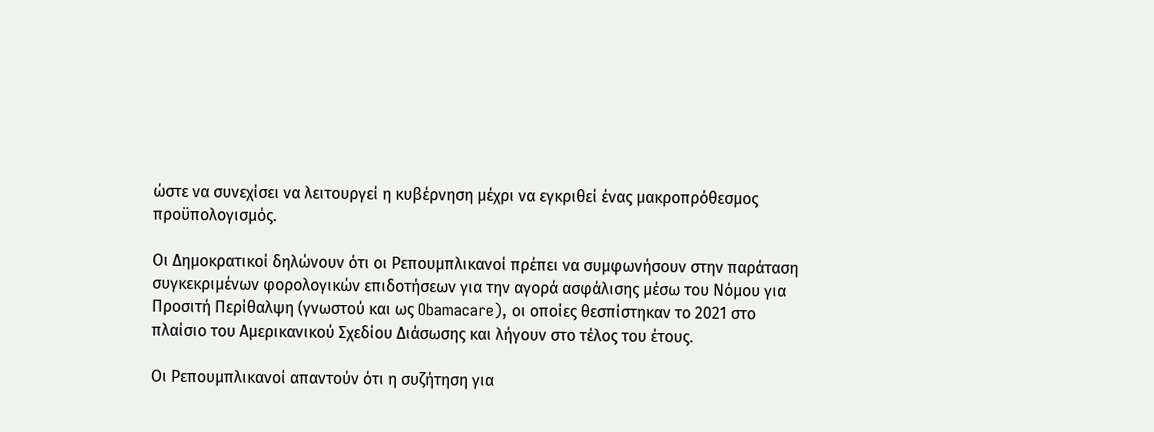ώστε να συνεχίσει να λειτουργεί η κυβέρνηση μέχρι να εγκριθεί ένας μακροπρόθεσμος προϋπολογισμός.

Οι Δημοκρατικοί δηλώνουν ότι οι Ρεπουμπλικανοί πρέπει να συμφωνήσουν στην παράταση συγκεκριμένων φορολογικών επιδοτήσεων για την αγορά ασφάλισης μέσω του Νόμου για Προσιτή Περίθαλψη (γνωστού και ως Obamacare), οι οποίες θεσπίστηκαν το 2021 στο πλαίσιο του Αμερικανικού Σχεδίου Διάσωσης και λήγουν στο τέλος του έτους.

Οι Ρεπουμπλικανοί απαντούν ότι η συζήτηση για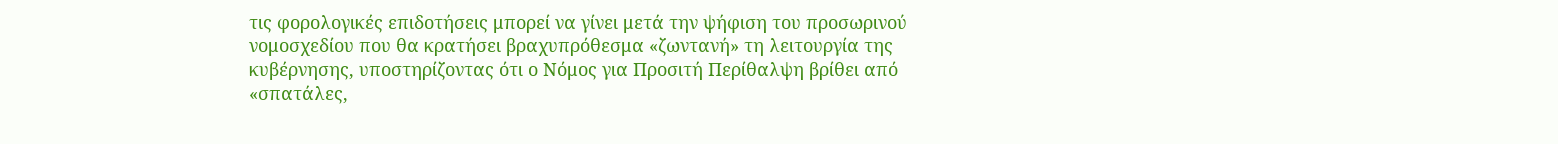τις φορολογικές επιδοτήσεις μπορεί να γίνει μετά την ψήφιση του προσωρινού νομοσχεδίου που θα κρατήσει βραχυπρόθεσμα «ζωντανή» τη λειτουργία της κυβέρνησης, υποστηρίζοντας ότι ο Νόμος για Προσιτή Περίθαλψη βρίθει από «σπατάλες,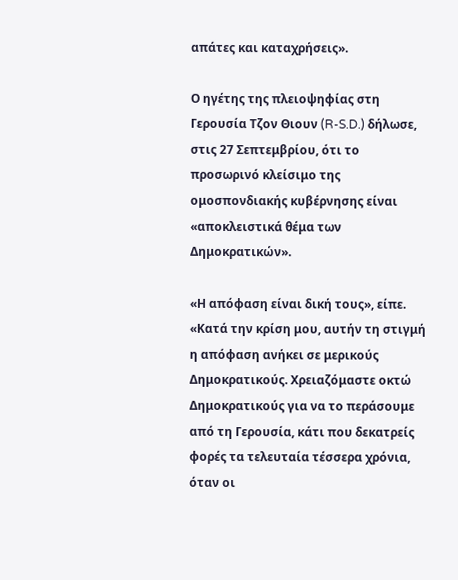απάτες και καταχρήσεις».

Ο ηγέτης της πλειοψηφίας στη Γερουσία Τζον Θιουν (R-S.D.) δήλωσε, στις 27 Σεπτεμβρίου, ότι το προσωρινό κλείσιμο της ομοσπονδιακής κυβέρνησης είναι «αποκλειστικά θέμα των Δημοκρατικών».

«Η απόφαση είναι δική τους», είπε. «Κατά την κρίση μου, αυτήν τη στιγμή η απόφαση ανήκει σε μερικούς Δημοκρατικούς. Χρειαζόμαστε οκτώ Δημοκρατικούς για να το περάσουμε από τη Γερουσία, κάτι που δεκατρείς φορές τα τελευταία τέσσερα χρόνια, όταν οι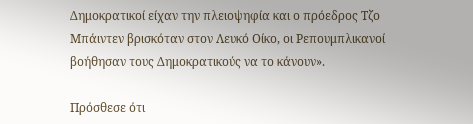Δημοκρατικοί είχαν την πλειοψηφία και ο πρόεδρος Τζο Μπάιντεν βρισκόταν στον Λευκό Οίκο, οι Ρεπουμπλικανοί βοήθησαν τους Δημοκρατικούς να το κάνουν».

Πρόσθεσε ότι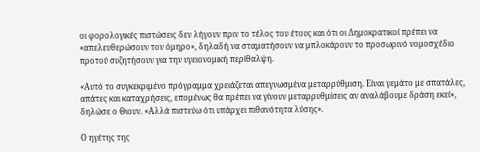οι φορολογικές πιστώσεις δεν λήγουν πριν το τέλος του έτους και ότι οι Δημοκρατικοί πρέπει να «απελευθερώσουν τον όμηρο», δηλαδή να σταματήσουν να μπλοκάρουν το προσωρινό νομοσχέδιο προτού συζητήσουν για την υγειονομική περίθαλψη.

«Αυτό το συγκεκριμένο πρόγραμμα χρειάζεται απεγνωσμένα μεταρρύθμιση. Είναι γεμάτο με σπατάλες, απάτες και καταχρήσεις, επομένως θα πρέπει να γίνουν μεταρρυθμίσεις αν αναλάβουμε δράση εκεί», δηλώσε ο Θιουν. «Αλλά πιστεύω ότι υπάρχει πιθανότητα λύσης».

Ο ηγέτης της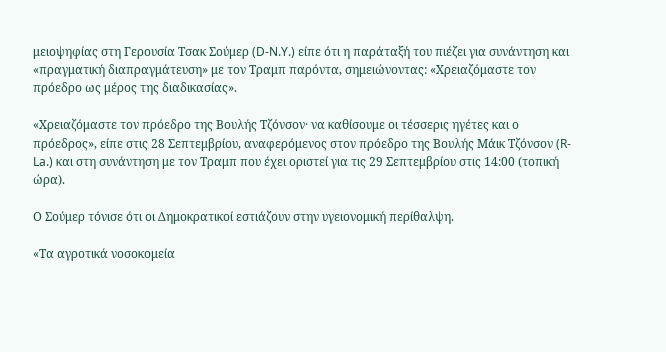μειοψηφίας στη Γερουσία Τσακ Σούμερ (D-N.Y.) είπε ότι η παράταξή του πιέζει για συνάντηση και «πραγματική διαπραγμάτευση» με τον Τραμπ παρόντα, σημειώνοντας: «Χρειαζόμαστε τον πρόεδρο ως μέρος της διαδικασίας».

«Χρειαζόμαστε τον πρόεδρο της Βουλής Τζόνσον· να καθίσουμε οι τέσσερις ηγέτες και ο πρόεδρος», είπε στις 28 Σεπτεμβρίου, αναφερόμενος στον πρόεδρο της Βουλής Μάικ Τζόνσον (R-La.) και στη συνάντηση με τον Τραμπ που έχει οριστεί για τις 29 Σεπτεμβρίου στις 14:00 (τοπική ώρα).

Ο Σούμερ τόνισε ότι οι Δημοκρατικοί εστιάζουν στην υγειονομική περίθαλψη.

«Τα αγροτικά νοσοκομεία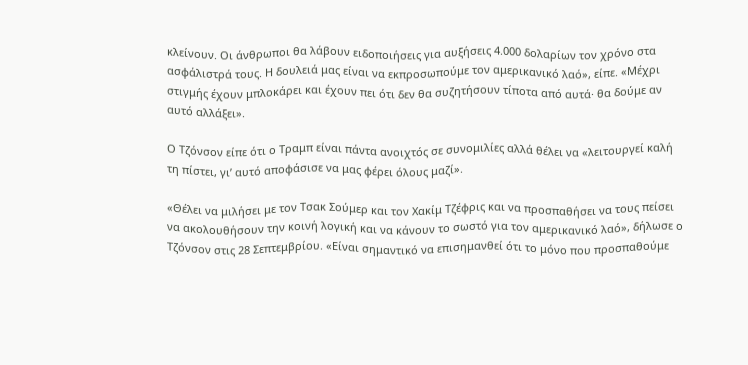κλείνουν. Οι άνθρωποι θα λάβουν ειδοποιήσεις για αυξήσεις 4.000 δολαρίων τον χρόνο στα ασφάλιστρά τους. Η δουλειά μας είναι να εκπροσωπούμε τον αμερικανικό λαό», είπε. «Μέχρι στιγμής έχουν μπλοκάρει και έχουν πει ότι δεν θα συζητήσουν τίποτα από αυτά· θα δούμε αν αυτό αλλάξει».

Ο Τζόνσον είπε ότι ο Τραμπ είναι πάντα ανοιχτός σε συνομιλίες αλλά θέλει να «λειτουργεί καλή τη πίστει, γι’ αυτό αποφάσισε να μας φέρει όλους μαζί».

«Θέλει να μιλήσει με τον Τσακ Σούμερ και τον Χακίμ Τζέφρις και να προσπαθήσει να τους πείσει να ακολουθήσουν την κοινή λογική και να κάνουν το σωστό για τον αμερικανικό λαό», δήλωσε ο Τζόνσον στις 28 Σεπτεμβρίου. «Είναι σημαντικό να επισημανθεί ότι το μόνο που προσπαθούμε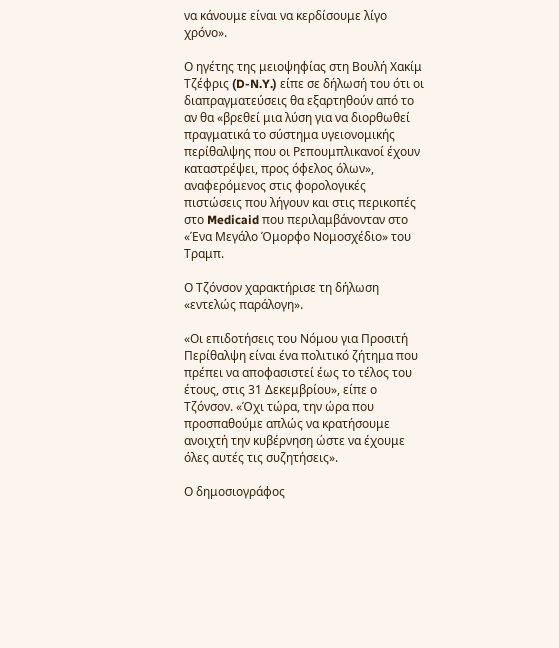να κάνουμε είναι να κερδίσουμε λίγο χρόνο».

Ο ηγέτης της μειοψηφίας στη Βουλή Χακίμ Τζέφρις (D-N.Y.) είπε σε δήλωσή του ότι οι διαπραγματεύσεις θα εξαρτηθούν από το αν θα «βρεθεί μια λύση για να διορθωθεί πραγματικά το σύστημα υγειονομικής περίθαλψης που οι Ρεπουμπλικανοί έχουν καταστρέψει, προς όφελος όλων», αναφερόμενος στις φορολογικές πιστώσεις που λήγουν και στις περικοπές στο Medicaid που περιλαμβάνονταν στο «Ένα Μεγάλο Όμορφο Νομοσχέδιο» του Τραμπ.

Ο Τζόνσον χαρακτήρισε τη δήλωση «εντελώς παράλογη».

«Οι επιδοτήσεις του Νόμου για Προσιτή Περίθαλψη είναι ένα πολιτικό ζήτημα που πρέπει να αποφασιστεί έως το τέλος του έτους, στις 31 Δεκεμβρίου», είπε ο Τζόνσον. «Όχι τώρα, την ώρα που προσπαθούμε απλώς να κρατήσουμε ανοιχτή την κυβέρνηση ώστε να έχουμε όλες αυτές τις συζητήσεις».

Ο δημοσιογράφος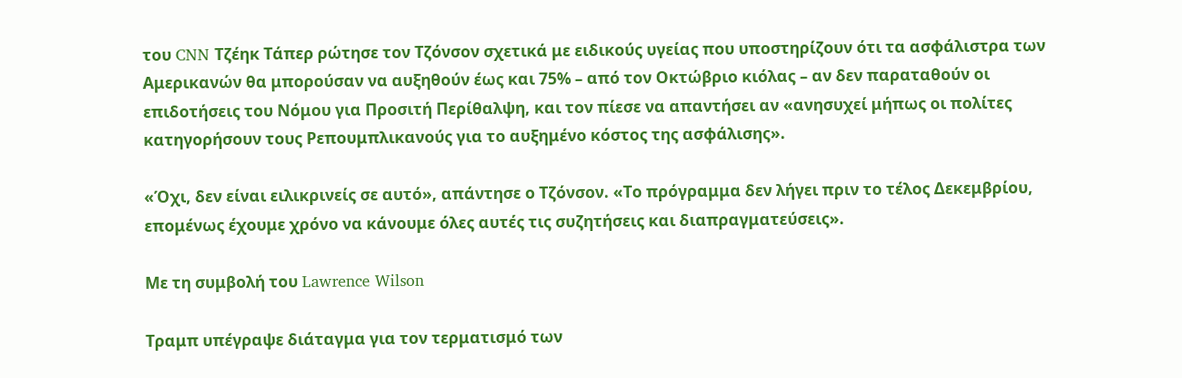του CNN Τζέηκ Τάπερ ρώτησε τον Τζόνσον σχετικά με ειδικούς υγείας που υποστηρίζουν ότι τα ασφάλιστρα των Αμερικανών θα μπορούσαν να αυξηθούν έως και 75% – από τον Οκτώβριο κιόλας – αν δεν παραταθούν οι επιδοτήσεις του Νόμου για Προσιτή Περίθαλψη, και τον πίεσε να απαντήσει αν «ανησυχεί μήπως οι πολίτες κατηγορήσουν τους Ρεπουμπλικανούς για το αυξημένο κόστος της ασφάλισης».

«Όχι, δεν είναι ειλικρινείς σε αυτό», απάντησε ο Τζόνσον. «Το πρόγραμμα δεν λήγει πριν το τέλος Δεκεμβρίου, επομένως έχουμε χρόνο να κάνουμε όλες αυτές τις συζητήσεις και διαπραγματεύσεις».

Με τη συμβολή του Lawrence Wilson

Τραμπ υπέγραψε διάταγμα για τον τερματισμό των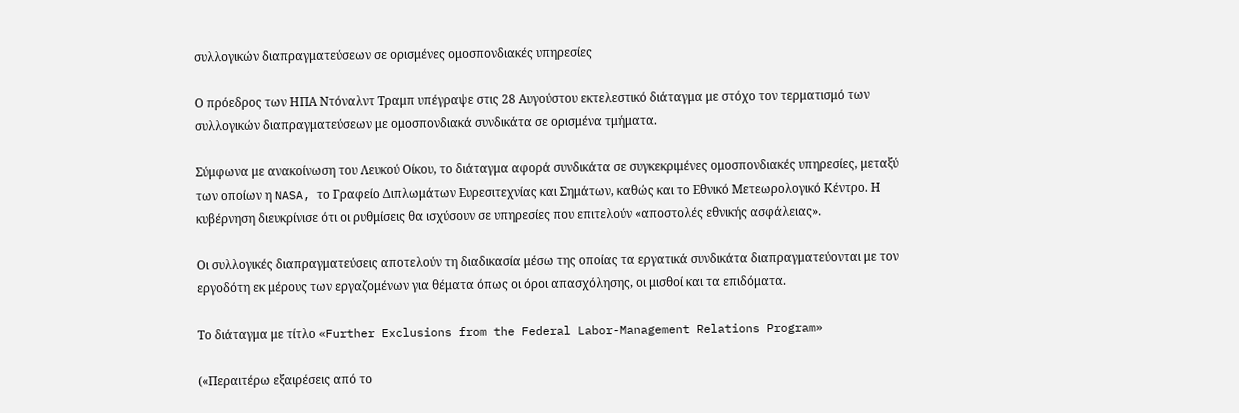συλλογικών διαπραγματεύσεων σε ορισμένες ομοσπονδιακές υπηρεσίες

Ο πρόεδρος των ΗΠΑ Ντόναλντ Τραμπ υπέγραψε στις 28 Αυγούστου εκτελεστικό διάταγμα με στόχο τον τερματισμό των συλλογικών διαπραγματεύσεων με ομοσπονδιακά συνδικάτα σε ορισμένα τμήματα.

Σύμφωνα με ανακοίνωση του Λευκού Οίκου, το διάταγμα αφορά συνδικάτα σε συγκεκριμένες ομοσπονδιακές υπηρεσίες, μεταξύ των οποίων η NASA, το Γραφείο Διπλωμάτων Ευρεσιτεχνίας και Σημάτων, καθώς και το Εθνικό Μετεωρολογικό Κέντρο. Η κυβέρνηση διευκρίνισε ότι οι ρυθμίσεις θα ισχύσουν σε υπηρεσίες που επιτελούν «αποστολές εθνικής ασφάλειας».

Οι συλλογικές διαπραγματεύσεις αποτελούν τη διαδικασία μέσω της οποίας τα εργατικά συνδικάτα διαπραγματεύονται με τον εργοδότη εκ μέρους των εργαζομένων για θέματα όπως οι όροι απασχόλησης, οι μισθοί και τα επιδόματα.

Το διάταγμα με τίτλο «Further Exclusions from the Federal Labor-Management Relations Program»

(«Περαιτέρω εξαιρέσεις από το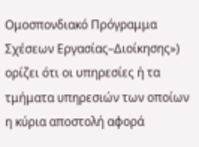Ομοσπονδιακό Πρόγραμμα Σχέσεων Εργασίας–Διοίκησης») ορίζει ότι οι υπηρεσίες ή τα τμήματα υπηρεσιών των οποίων η κύρια αποστολή αφορά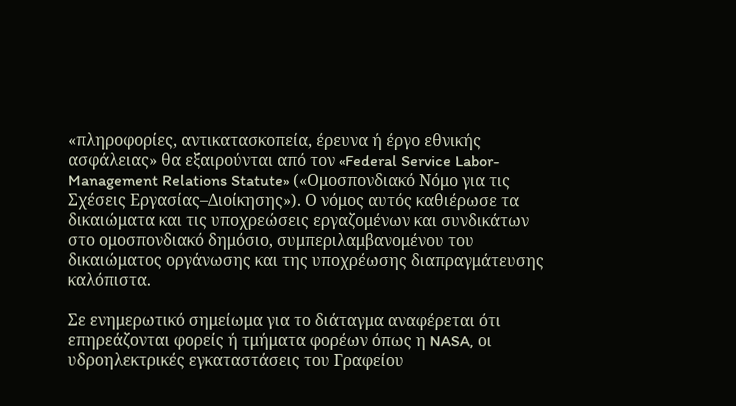«πληροφορίες, αντικατασκοπεία, έρευνα ή έργο εθνικής ασφάλειας» θα εξαιρούνται από τον «Federal Service Labor-Management Relations Statute» («Ομοσπονδιακό Νόμο για τις Σχέσεις Εργασίας–Διοίκησης»). Ο νόμος αυτός καθιέρωσε τα δικαιώματα και τις υποχρεώσεις εργαζομένων και συνδικάτων στο ομοσπονδιακό δημόσιο, συμπεριλαμβανομένου του δικαιώματος οργάνωσης και της υποχρέωσης διαπραγμάτευσης καλόπιστα.

Σε ενημερωτικό σημείωμα για το διάταγμα αναφέρεται ότι επηρεάζονται φορείς ή τμήματα φορέων όπως η NASA, οι υδροηλεκτρικές εγκαταστάσεις του Γραφείου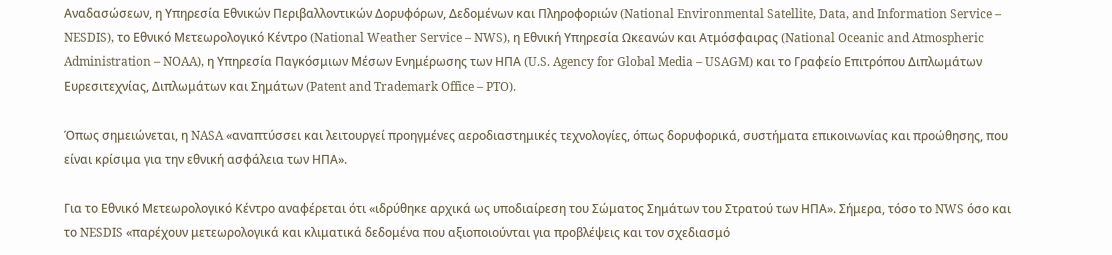Αναδασώσεων, η Υπηρεσία Εθνικών Περιβαλλοντικών Δορυφόρων, Δεδομένων και Πληροφοριών (National Environmental Satellite, Data, and Information Service – NESDIS), το Εθνικό Μετεωρολογικό Κέντρο (National Weather Service – NWS), η Εθνική Υπηρεσία Ωκεανών και Ατμόσφαιρας (National Oceanic and Atmospheric Administration – NOAA), η Υπηρεσία Παγκόσμιων Μέσων Ενημέρωσης των ΗΠΑ (U.S. Agency for Global Media – USAGM) και το Γραφείο Επιτρόπου Διπλωμάτων Ευρεσιτεχνίας, Διπλωμάτων και Σημάτων (Patent and Trademark Office – PTO).

Όπως σημειώνεται, η NASA «αναπτύσσει και λειτουργεί προηγμένες αεροδιαστημικές τεχνολογίες, όπως δορυφορικά, συστήματα επικοινωνίας και προώθησης, που είναι κρίσιμα για την εθνική ασφάλεια των ΗΠΑ».

Για το Εθνικό Μετεωρολογικό Κέντρο αναφέρεται ότι «ιδρύθηκε αρχικά ως υποδιαίρεση του Σώματος Σημάτων του Στρατού των ΗΠΑ». Σήμερα, τόσο το NWS όσο και το NESDIS «παρέχουν μετεωρολογικά και κλιματικά δεδομένα που αξιοποιούνται για προβλέψεις και τον σχεδιασμό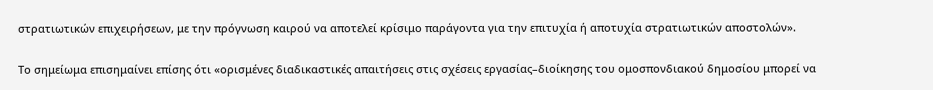στρατιωτικών επιχειρήσεων, με την πρόγνωση καιρού να αποτελεί κρίσιμο παράγοντα για την επιτυχία ή αποτυχία στρατιωτικών αποστολών».

Το σημείωμα επισημαίνει επίσης ότι «ορισμένες διαδικαστικές απαιτήσεις στις σχέσεις εργασίας–διοίκησης του ομοσπονδιακού δημοσίου μπορεί να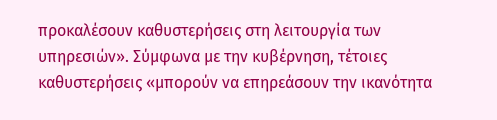προκαλέσουν καθυστερήσεις στη λειτουργία των υπηρεσιών». Σύμφωνα με την κυβέρνηση, τέτοιες καθυστερήσεις «μπορούν να επηρεάσουν την ικανότητα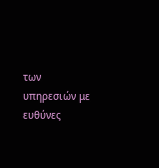των υπηρεσιών με ευθύνες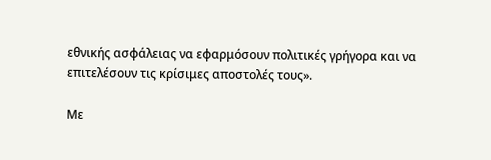εθνικής ασφάλειας να εφαρμόσουν πολιτικές γρήγορα και να επιτελέσουν τις κρίσιμες αποστολές τους».

Με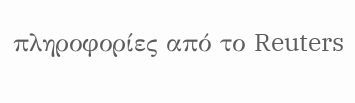πληροφορίες από το Reuters